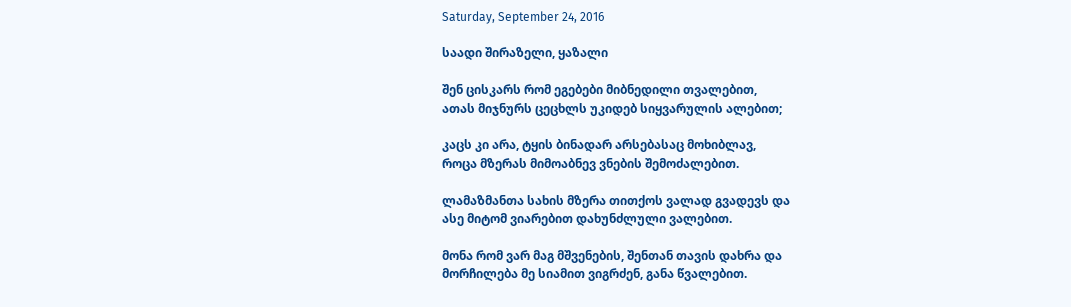Saturday, September 24, 2016

საადი შირაზელი, ყაზალი

შენ ცისკარს რომ ეგებები მიბნედილი თვალებით,
ათას მიჯნურს ცეცხლს უკიდებ სიყვარულის ალებით;

კაცს კი არა, ტყის ბინადარ არსებასაც მოხიბლავ,
როცა მზერას მიმოაბნევ ვნების შემოძალებით.

ლამაზმანთა სახის მზერა თითქოს ვალად გვადევს და
ასე მიტომ ვიარებით დახუნძლული ვალებით.

მონა რომ ვარ მაგ მშვენების, შენთან თავის დახრა და
მორჩილება მე სიამით ვიგრძენ, განა წვალებით.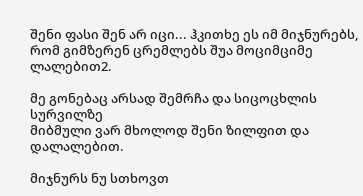შენი ფასი შენ არ იცი... ჰკითხე ეს იმ მიჯნურებს,
რომ გიმზერენ ცრემლებს შუა მოციმციმე ლალებით2.

მე გონებაც არსად შემრჩა და სიცოცხლის სურვილზე
მიბმული ვარ მხოლოდ შენი ზილფით და დალალებით.

მიჯნურს ნუ სთხოვთ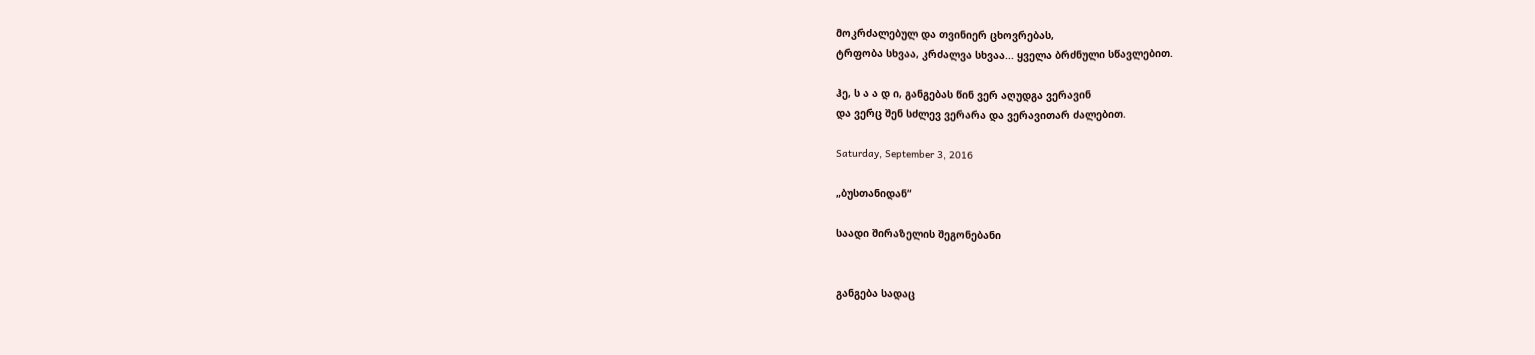მოკრძალებულ და თვინიერ ცხოვრებას,
ტრფობა სხვაა, კრძალვა სხვაა... ყველა ბრძნული სწავლებით.

ჰე, ს ა ა დ ი, განგებას წინ ვერ აღუდგა ვერავინ
და ვერც შენ სძლევ ვერარა და ვერავითარ ძალებით.

Saturday, September 3, 2016

„ბუსთანიდან“

საადი შირაზელის შეგონებანი


განგება სადაც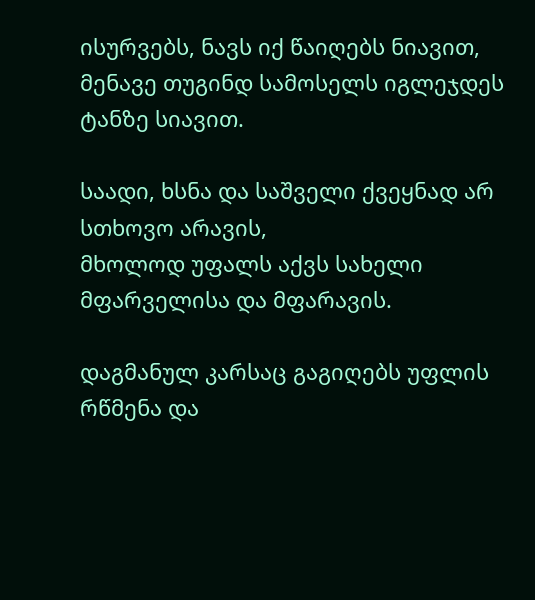ისურვებს, ნავს იქ წაიღებს ნიავით,
მენავე თუგინდ სამოსელს იგლეჯდეს ტანზე სიავით.

საადი, ხსნა და საშველი ქვეყნად არ სთხოვო არავის,
მხოლოდ უფალს აქვს სახელი მფარველისა და მფარავის.

დაგმანულ კარსაც გაგიღებს უფლის რწმენა და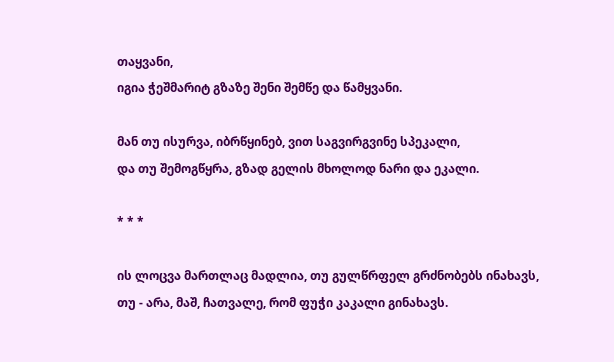თაყვანი,
იგია ჭეშმარიტ გზაზე შენი შემწე და წამყვანი.

მან თუ ისურვა, იბრწყინებ, ვით საგვირგვინე სპეკალი,
და თუ შემოგწყრა, გზად გელის მხოლოდ ნარი და ეკალი.

* * *

ის ლოცვა მართლაც მადლია, თუ გულწრფელ გრძნობებს ინახავს,
თუ - არა, მაშ, ჩათვალე, რომ ფუჭი კაკალი გინახავს.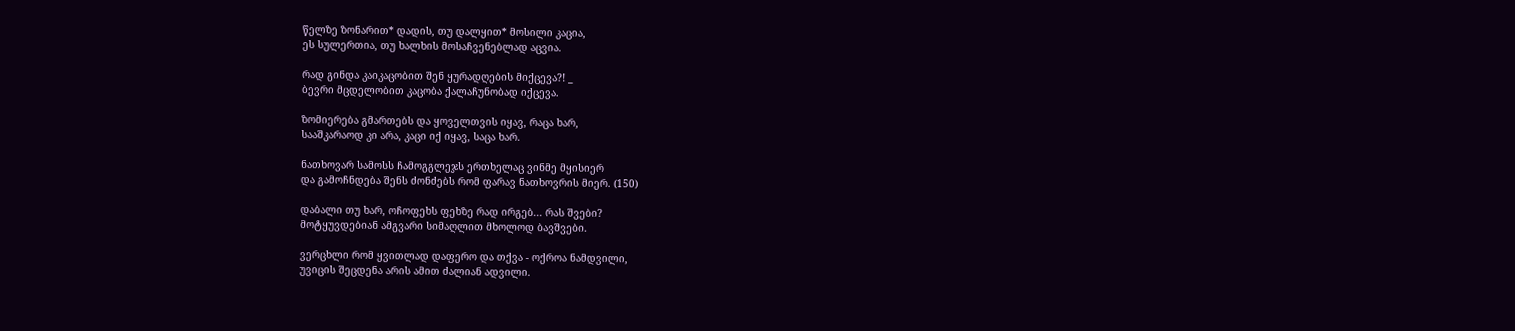წელზე ზონარით* დადის, თუ დალყით* მოსილი კაცია,
ეს სულერთია, თუ ხალხის მოსაჩვენებლად აცვია.

რად გინდა კაიკაცობით შენ ყურადღების მიქცევა?! _
ბევრი მცდელობით კაცობა ქალაჩუნობად იქცევა.

ზომიერება გმართებს და ყოველთვის იყავ, რაცა ხარ,
სააშკარაოდ კი არა, კაცი იქ იყავ, საცა ხარ.

ნათხოვარ სამოსს ჩამოგგლეჯს ერთხელაც ვინმე მყისიერ
და გამოჩნდება შენს ძონძებს რომ ფარავ ნათხოვრის მიერ. (150)

დაბალი თუ ხარ, ოჩოფეხს ფეხზე რად ირგებ... რას შვები?
მოტყუვდებიან ამგვარი სიმაღლით მხოლოდ ბავშვები.

ვერცხლი რომ ყვითლად დაფერო და თქვა - ოქროა ნამდვილი,
უვიცის შეცდენა არის ამით ძალიან ადვილი.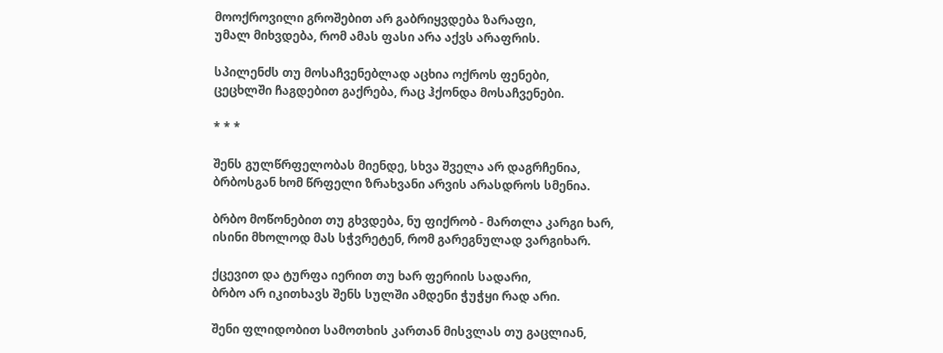მოოქროვილი გროშებით არ გაბრიყვდება ზარაფი,
უმალ მიხვდება, რომ ამას ფასი არა აქვს არაფრის.

სპილენძს თუ მოსაჩვენებლად აცხია ოქროს ფენები,
ცეცხლში ჩაგდებით გაქრება, რაც ჰქონდა მოსაჩვენები.

* * *

შენს გულწრფელობას მიენდე, სხვა შველა არ დაგრჩენია,
ბრბოსგან ხომ წრფელი ზრახვანი არვის არასდროს სმენია.

ბრბო მოწონებით თუ გხვდება, ნუ ფიქრობ - მართლა კარგი ხარ,
ისინი მხოლოდ მას სჭვრეტენ, რომ გარეგნულად ვარგიხარ.

ქცევით და ტურფა იერით თუ ხარ ფერიის სადარი,
ბრბო არ იკითხავს შენს სულში ამდენი ჭუჭყი რად არი.

შენი ფლიდობით სამოთხის კართან მისვლას თუ გაცლიან,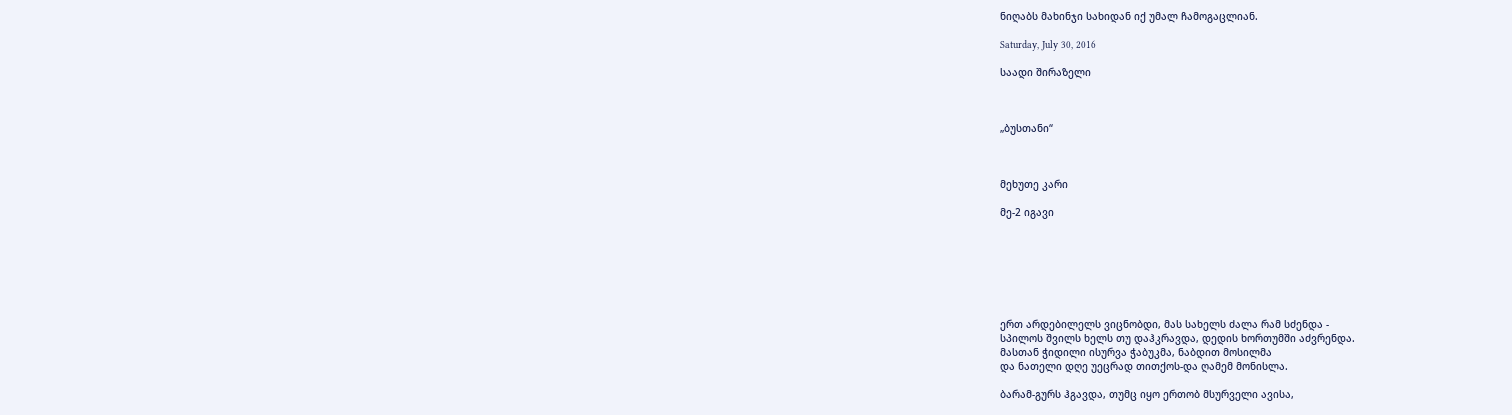ნიღაბს მახინჯი სახიდან იქ უმალ ჩამოგაცლიან.

Saturday, July 30, 2016

საადი შირაზელი



„ბუსთანი“



მეხუთე კარი

მე-2 იგავი







ერთ არდებილელს ვიცნობდი, მას სახელს ძალა რამ სძენდა -
სპილოს შვილს ხელს თუ დაჰკრავდა, დედის ხორთუმში აძვრენდა.
მასთან ჭიდილი ისურვა ჭაბუკმა, ნაბდით მოსილმა
და ნათელი დღე უეცრად თითქოს-და ღამემ მონისლა.

ბარამ-გურს ჰგავდა, თუმც იყო ერთობ მსურველი ავისა,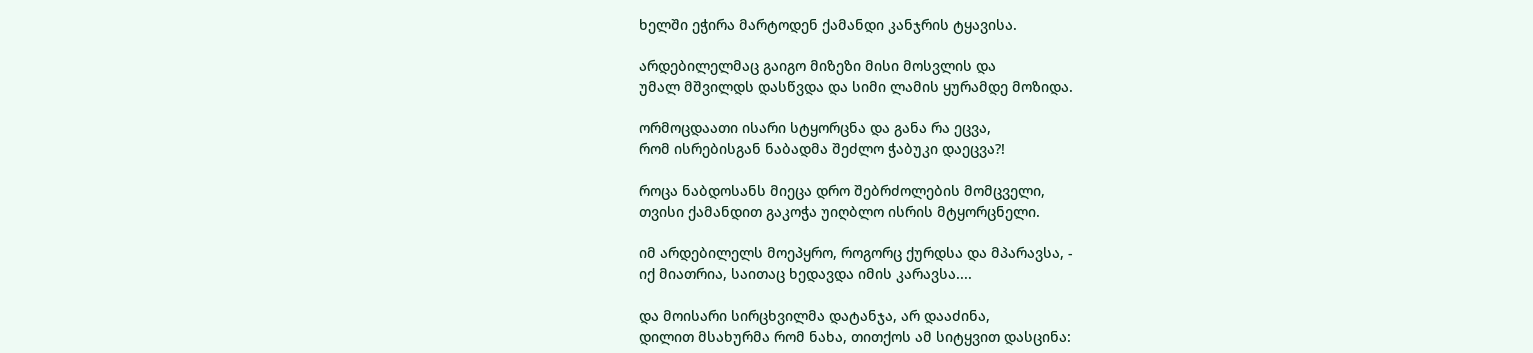ხელში ეჭირა მარტოდენ ქამანდი კანჯრის ტყავისა.

არდებილელმაც გაიგო მიზეზი მისი მოსვლის და
უმალ მშვილდს დასწვდა და სიმი ლამის ყურამდე მოზიდა.

ორმოცდაათი ისარი სტყორცნა და განა რა ეცვა,
რომ ისრებისგან ნაბადმა შეძლო ჭაბუკი დაეცვა?!

როცა ნაბდოსანს მიეცა დრო შებრძოლების მომცველი,
თვისი ქამანდით გაკოჭა უიღბლო ისრის მტყორცნელი.

იმ არდებილელს მოეპყრო, როგორც ქურდსა და მპარავსა, -
იქ მიათრია, საითაც ხედავდა იმის კარავსა....

და მოისარი სირცხვილმა დატანჯა, არ დააძინა,
დილით მსახურმა რომ ნახა, თითქოს ამ სიტყვით დასცინა: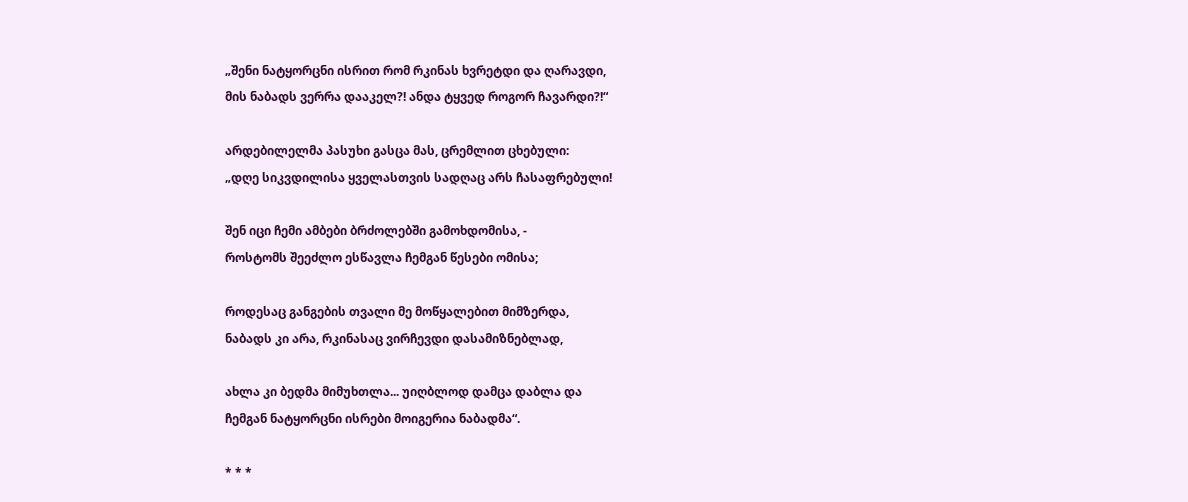„შენი ნატყორცნი ისრით რომ რკინას ხვრეტდი და ღარავდი,
მის ნაბადს ვერრა დააკელ?! ანდა ტყვედ როგორ ჩავარდი?!“

არდებილელმა პასუხი გასცა მას, ცრემლით ცხებული:
„დღე სიკვდილისა ყველასთვის სადღაც არს ჩასაფრებული!

შენ იცი ჩემი ამბები ბრძოლებში გამოხდომისა, -
როსტომს შეეძლო ესწავლა ჩემგან წესები ომისა;

როდესაც განგების თვალი მე მოწყალებით მიმზერდა,
ნაბადს კი არა, რკინასაც ვირჩევდი დასამიზნებლად,

ახლა კი ბედმა მიმუხთლა... უიღბლოდ დამცა დაბლა და
ჩემგან ნატყორცნი ისრები მოიგერია ნაბადმა“.

* * *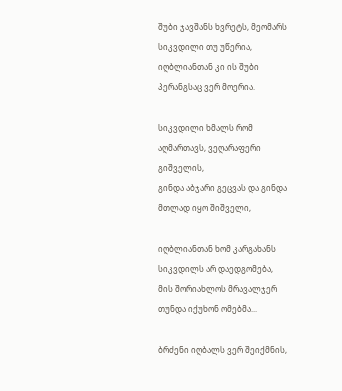შუბი ჯავშანს ხვრეტს, მეომარს სიკვდილი თუ უწერია,
იღბლიანთან კი ის შუბი პერანგსაც ვერ მოერია.

სიკვდილი ხმალს რომ აღმართავს, ვეღარაფერი გიშველის,
გინდა აბჯარი გეცვას და გინდა მთლად იყო შიშველი,

იღბლიანთან ხომ კარგახანს სიკვდილს არ დაედგომება,
მის შორიახლოს მრავალჯერ თუნდა იქუხონ ომებმა...

ბრძენი იღბალს ვერ შეიქმნის,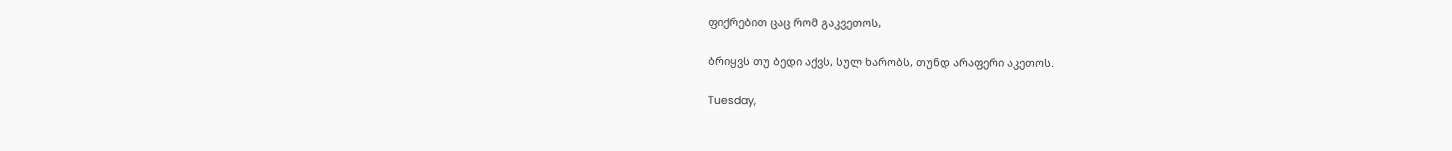ფიქრებით ცაც რომ გაკვეთოს,

ბრიყვს თუ ბედი აქვს, სულ ხარობს, თუნდ არაფერი აკეთოს.

Tuesday,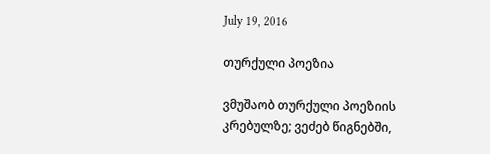July 19, 2016

თურქული პოეზია

ვმუშაობ თურქული პოეზიის კრებულზე; ვეძებ წიგნებში,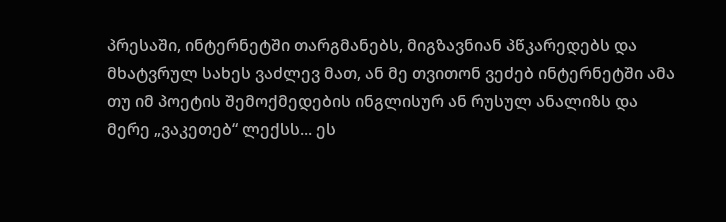პრესაში, ინტერნეტში თარგმანებს, მიგზავნიან პწკარედებს და მხატვრულ სახეს ვაძლევ მათ, ან მე თვითონ ვეძებ ინტერნეტში ამა თუ იმ პოეტის შემოქმედების ინგლისურ ან რუსულ ანალიზს და მერე „ვაკეთებ“ ლექსს... ეს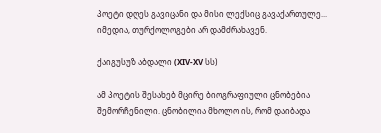პოეტი დღეს გავიცანი და მისი ლექსიც გავაქართულე... იმედია, თურქოლოგები არ დამძრახავენ.

ქაიგუსუზ აბდალი (XIV-XV სს)

ამ პოეტის შესახებ მცირე ბიოგრაფიული ცნობებია შემორჩენილი. ცნობილია მხოლო ის, რომ დაიბადა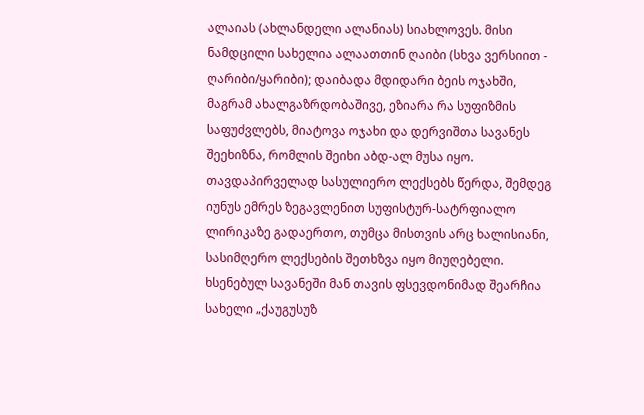ალაიას (ახლანდელი ალანიას) სიახლოვეს. მისი ნამდცილი სახელია ალაათთინ ღაიბი (სხვა ვერსიით - ღარიბი/ყარიბი); დაიბადა მდიდარი ბეის ოჯახში, მაგრამ ახალგაზრდობაშივე, ეზიარა რა სუფიზმის საფუძვლებს, მიატოვა ოჯახი და დერვიშთა სავანეს შეეხიზნა, რომლის შეიხი აბდ-ალ მუსა იყო. თავდაპირველად სასულიერო ლექსებს წერდა, შემდეგ იუნუს ემრეს ზეგავლენით სუფისტურ-სატრფიალო ლირიკაზე გადაერთო, თუმცა მისთვის არც ხალისიანი, სასიმღერო ლექსების შეთხზვა იყო მიუღებელი. ხსენებულ სავანეში მან თავის ფსევდონიმად შეარჩია სახელი „ქაუგუსუზ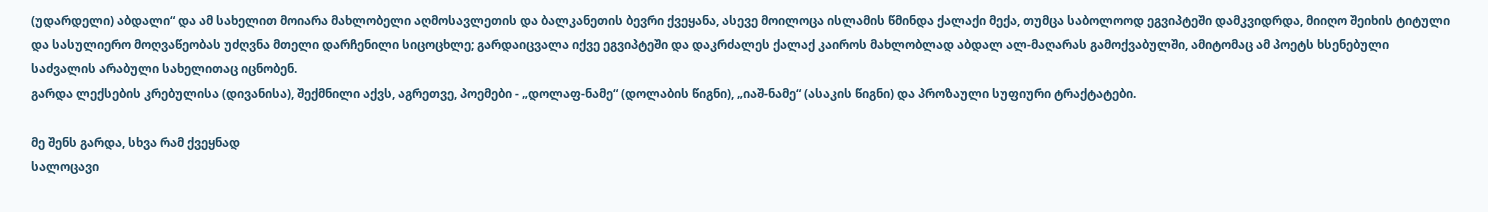(უდარდელი) აბდალი“ და ამ სახელით მოიარა მახლობელი აღმოსავლეთის და ბალკანეთის ბევრი ქვეყანა, ასევე მოილოცა ისლამის წმინდა ქალაქი მექა, თუმცა საბოლოოდ ეგვიპტეში დამკვიდრდა, მიიღო შეიხის ტიტული და სასულიერო მოღვაწეობას უძღვნა მთელი დარჩენილი სიცოცხლე; გარდაიცვალა იქვე ეგვიპტეში და დაკრძალეს ქალაქ კაიროს მახლობლად აბდალ ალ-მაღარას გამოქვაბულში, ამიტომაც ამ პოეტს ხსენებული საძვალის არაბული სახელითაც იცნობენ.
გარდა ლექსების კრებულისა (დივანისა), შექმნილი აქვს, აგრეთვე, პოემები - „დოლაფ-ნამე“ (დოლაბის წიგნი), „იაშ-ნამე“ (ასაკის წიგნი) და პროზაული სუფიური ტრაქტატები.

მე შენს გარდა, სხვა რამ ქვეყნად
სალოცავი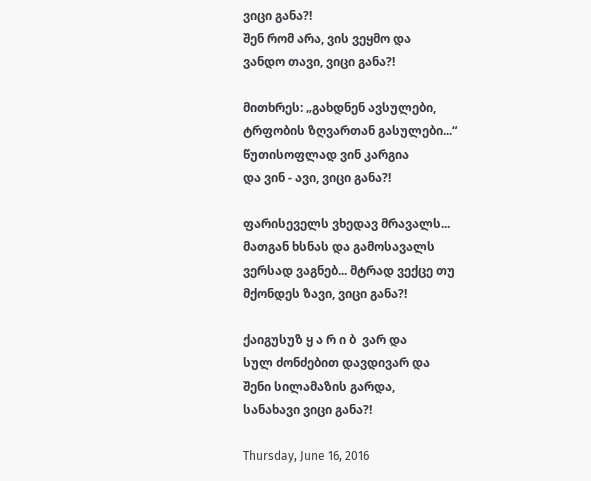ვიცი განა?!
შენ რომ არა, ვის ვეყმო და
ვანდო თავი, ვიცი განა?!

მითხრეს: „გახდნენ ავსულები,
ტრფობის ზღვართან გასულები...“
წუთისოფლად ვინ კარგია
და ვინ - ავი, ვიცი განა?!

ფარისეველს ვხედავ მრავალს...
მათგან ხსნას და გამოსავალს
ვერსად ვაგნებ... მტრად ვექცე თუ
მქონდეს ზავი, ვიცი განა?!

ქაიგუსუზ ყ ა რ ი ბ  ვარ და
სულ ძონძებით დავდივარ და
შენი სილამაზის გარდა,
სანახავი ვიცი განა?!

Thursday, June 16, 2016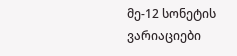მე-12 სონეტის ვარიაციები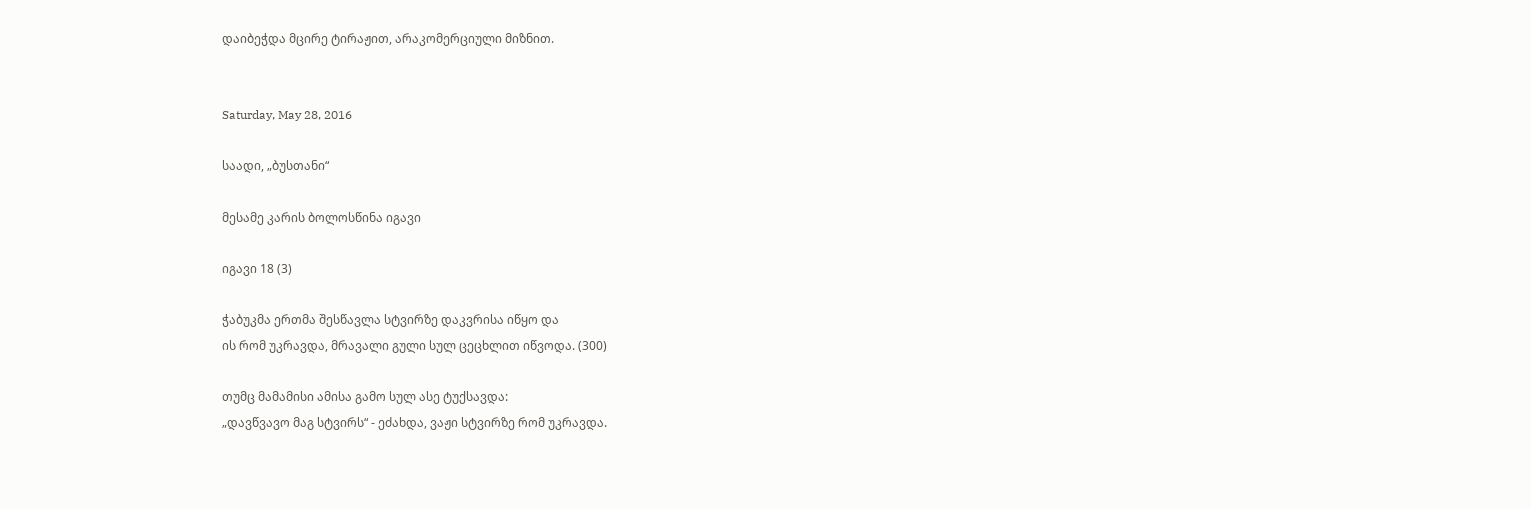დაიბეჭდა მცირე ტირაჟით, არაკომერციული მიზნით.


Saturday, May 28, 2016

საადი, „ბუსთანი“

მესამე კარის ბოლოსწინა იგავი

იგავი 18 (3)

ჭაბუკმა ერთმა შესწავლა სტვირზე დაკვრისა იწყო და
ის რომ უკრავდა, მრავალი გული სულ ცეცხლით იწვოდა. (300)

თუმც მამამისი ამისა გამო სულ ასე ტუქსავდა:
„დავწვავო მაგ სტვირს“ - ეძახდა, ვაჟი სტვირზე რომ უკრავდა.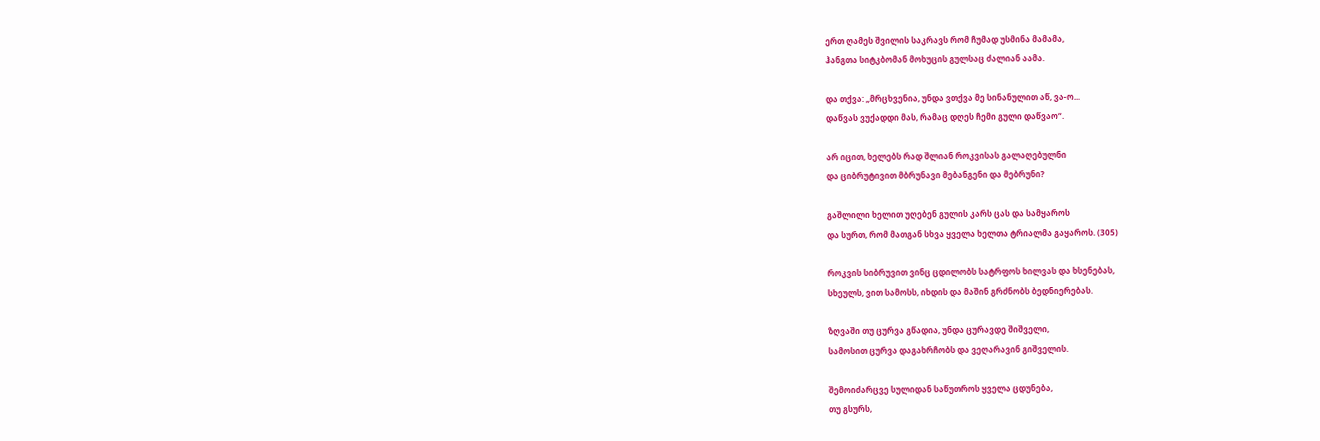ერთ ღამეს შვილის საკრავს რომ ჩუმად უსმინა მამამა,
ჰანგთა სიტკბომან მოხუცის გულსაც ძალიან აამა.

და თქვა: „მრცხვენია, უნდა ვთქვა მე სინანულით აწ, ვა-ო...
დაწვას ვუქადდი მას, რამაც დღეს ჩემი გული დაწვაო“.

არ იცით, ხელებს რად შლიან როკვისას გალაღებულნი
და ციბრუტივით მბრუნავი მებანგენი და მებრუნი?

გაშლილი ხელით უღებენ გულის კარს ცას და სამყაროს
და სურთ, რომ მათგან სხვა ყველა ხელთა ტრიალმა გაყაროს. (305)

როკვის სიბრუვით ვინც ცდილობს სატრფოს ხილვას და ხსენებას,
სხეულს, ვით სამოსს, იხდის და მაშინ გრძნობს ბედნიერებას.

ზღვაში თუ ცურვა გწადია, უნდა ცურავდე შიშველი,
სამოსით ცურვა დაგახრჩობს და ვეღარავინ გიშველის.

შემოიძარცვე სულიდან საწუთროს ყველა ცდუნება,
თუ გსურს,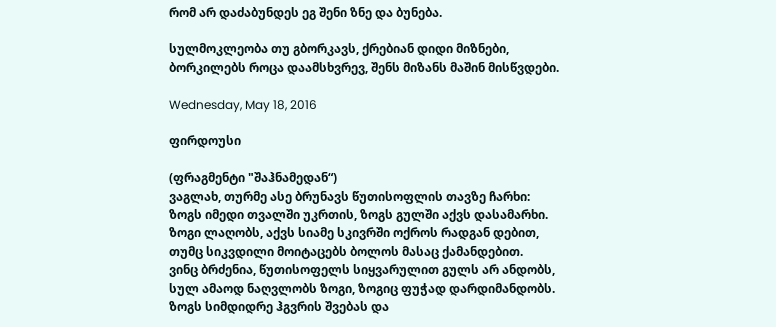რომ არ დაძაბუნდეს ეგ შენი ზნე და ბუნება.

სულმოკლეობა თუ გბორკავს, ქრებიან დიდი მიზნები,
ბორკილებს როცა დაამსხვრევ, შენს მიზანს მაშინ მისწვდები.

Wednesday, May 18, 2016

ფირდოუსი

(ფრაგმენტი "შაჰნამედან“)
ვაგლახ, თურმე ასე ბრუნავს წუთისოფლის თავზე ჩარხი:
ზოგს იმედი თვალში უკრთის, ზოგს გულში აქვს დასამარხი.
ზოგი ლაღობს, აქვს სიამე სკივრში ოქროს რადგან დებით,
თუმც სიკვდილი მოიტაცებს ბოლოს მასაც ქამანდებით.
ვინც ბრძენია, წუთისოფელს სიყვარულით გულს არ ანდობს,
სულ ამაოდ ნაღვლობს ზოგი, ზოგიც ფუჭად დარდიმანდობს.
ზოგს სიმდიდრე ჰგვრის შვებას და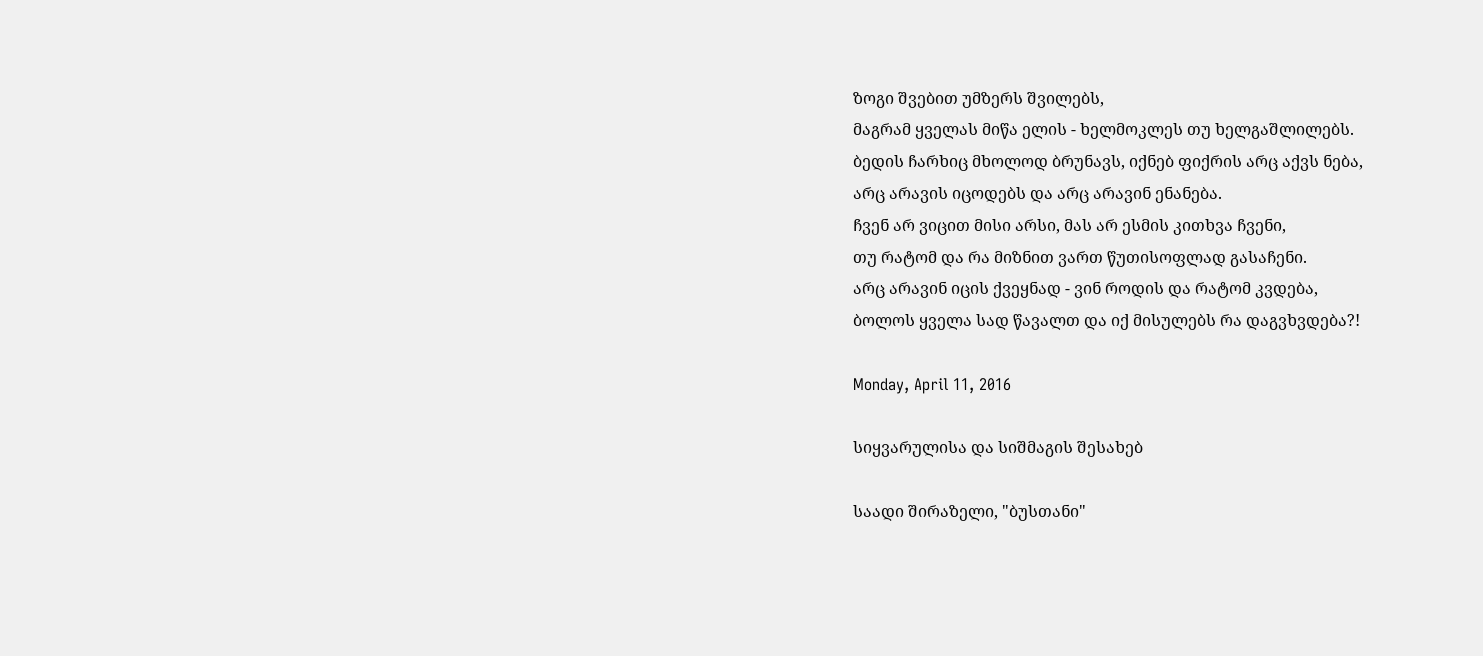ზოგი შვებით უმზერს შვილებს,
მაგრამ ყველას მიწა ელის - ხელმოკლეს თუ ხელგაშლილებს.
ბედის ჩარხიც მხოლოდ ბრუნავს, იქნებ ფიქრის არც აქვს ნება,
არც არავის იცოდებს და არც არავინ ენანება.
ჩვენ არ ვიცით მისი არსი, მას არ ესმის კითხვა ჩვენი,
თუ რატომ და რა მიზნით ვართ წუთისოფლად გასაჩენი.
არც არავინ იცის ქვეყნად - ვინ როდის და რატომ კვდება,
ბოლოს ყველა სად წავალთ და იქ მისულებს რა დაგვხვდება?!

Monday, April 11, 2016

სიყვარულისა და სიშმაგის შესახებ

საადი შირაზელი, "ბუსთანი"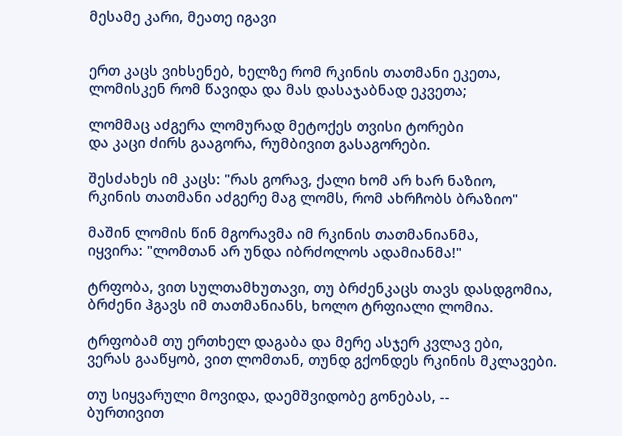მესამე კარი, მეათე იგავი


ერთ კაცს ვიხსენებ, ხელზე რომ რკინის თათმანი ეკეთა,
ლომისკენ რომ წავიდა და მას დასაჯაბნად ეკვეთა;

ლომმაც აძგერა ლომურად მეტოქეს თვისი ტორები
და კაცი ძირს გააგორა, რუმბივით გასაგორები.

შესძახეს იმ კაცს: "რას გორავ, ქალი ხომ არ ხარ ნაზიო,
რკინის თათმანი აძგერე მაგ ლომს, რომ ახრჩობს ბრაზიო"

მაშინ ლომის წინ მგორავმა იმ რკინის თათმანიანმა,
იყვირა: "ლომთან არ უნდა იბრძოლოს ადამიანმა!"

ტრფობა, ვით სულთამხუთავი, თუ ბრძენკაცს თავს დასდგომია,
ბრძენი ჰგავს იმ თათმანიანს, ხოლო ტრფიალი ლომია.

ტრფობამ თუ ერთხელ დაგაბა და მერე ასჯერ კვლავ ები,
ვერას გააწყობ, ვით ლომთან, თუნდ გქონდეს რკინის მკლავები.

თუ სიყვარული მოვიდა, დაემშვიდობე გონებას, --
ბურთივით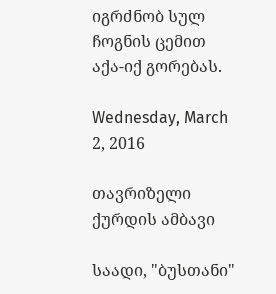იგრძნობ სულ ჩოგნის ცემით აქა-იქ გორებას.

Wednesday, March 2, 2016

თავრიზელი ქურდის ამბავი

საადი, "ბუსთანი"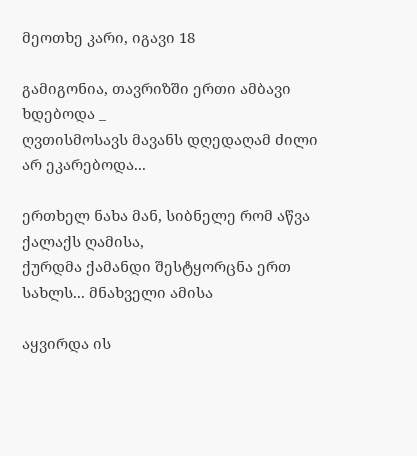მეოთხე კარი, იგავი 18

გამიგონია, თავრიზში ერთი ამბავი ხდებოდა _
ღვთისმოსავს მავანს დღედაღამ ძილი არ ეკარებოდა...

ერთხელ ნახა მან, სიბნელე რომ აწვა ქალაქს ღამისა,
ქურდმა ქამანდი შესტყორცნა ერთ სახლს... მნახველი ამისა

აყვირდა ის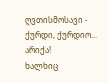ღვთისმოსავი - ქურდი, ქურდიო... არიქა!
ხალხიც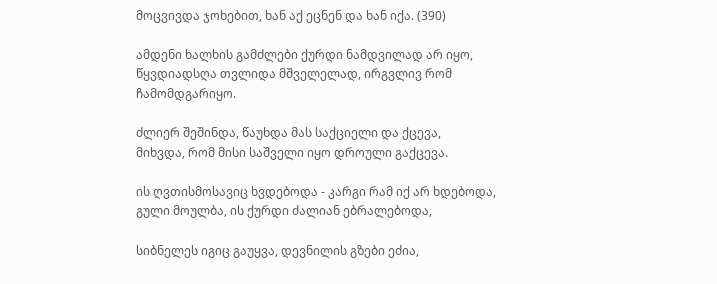მოცვივდა ჯოხებით, ხან აქ ეცნენ და ხან იქა. (390)

ამდენი ხალხის გამძლები ქურდი ნამდვილად არ იყო,
წყვდიადსღა თვლიდა მშველელად, ირგვლივ რომ ჩამომდგარიყო.

ძლიერ შეშინდა, წაუხდა მას საქციელი და ქცევა,
მიხვდა, რომ მისი საშველი იყო დროული გაქცევა.

ის ღვთისმოსავიც ხვდებოდა - კარგი რამ იქ არ ხდებოდა,
გული მოულბა, ის ქურდი ძალიან ებრალებოდა,

სიბნელეს იგიც გაუყვა, დევნილის გზები ეძია,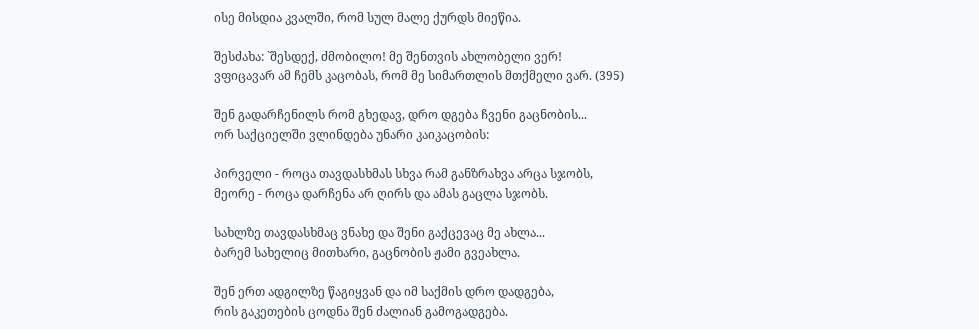ისე მისდია კვალში, რომ სულ მალე ქურდს მიეწია.

შესძახა: `შესდექ, ძმობილო! მე შენთვის ახლობელი ვერ!
ვფიცავარ ამ ჩემს კაცობას, რომ მე სიმართლის მთქმელი ვარ. (395)

შენ გადარჩენილს რომ გხედავ, დრო დგება ჩვენი გაცნობის...
ორ საქციელში ვლინდება უნარი კაიკაცობის:

პირველი - როცა თავდასხმას სხვა რამ განზრახვა არცა სჯობს,
მეორე - როცა დარჩენა არ ღირს და ამას გაცლა სჯობს.

სახლზე თავდასხმაც ვნახე და შენი გაქცევაც მე ახლა...
ბარემ სახელიც მითხარი, გაცნობის ჟამი გვეახლა.

შენ ერთ ადგილზე წაგიყვან და იმ საქმის დრო დადგება,
რის გაკეთების ცოდნა შენ ძალიან გამოგადგება.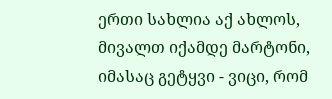ერთი სახლია აქ ახლოს, მივალთ იქამდე მარტონი,
იმასაც გეტყვი - ვიცი, რომ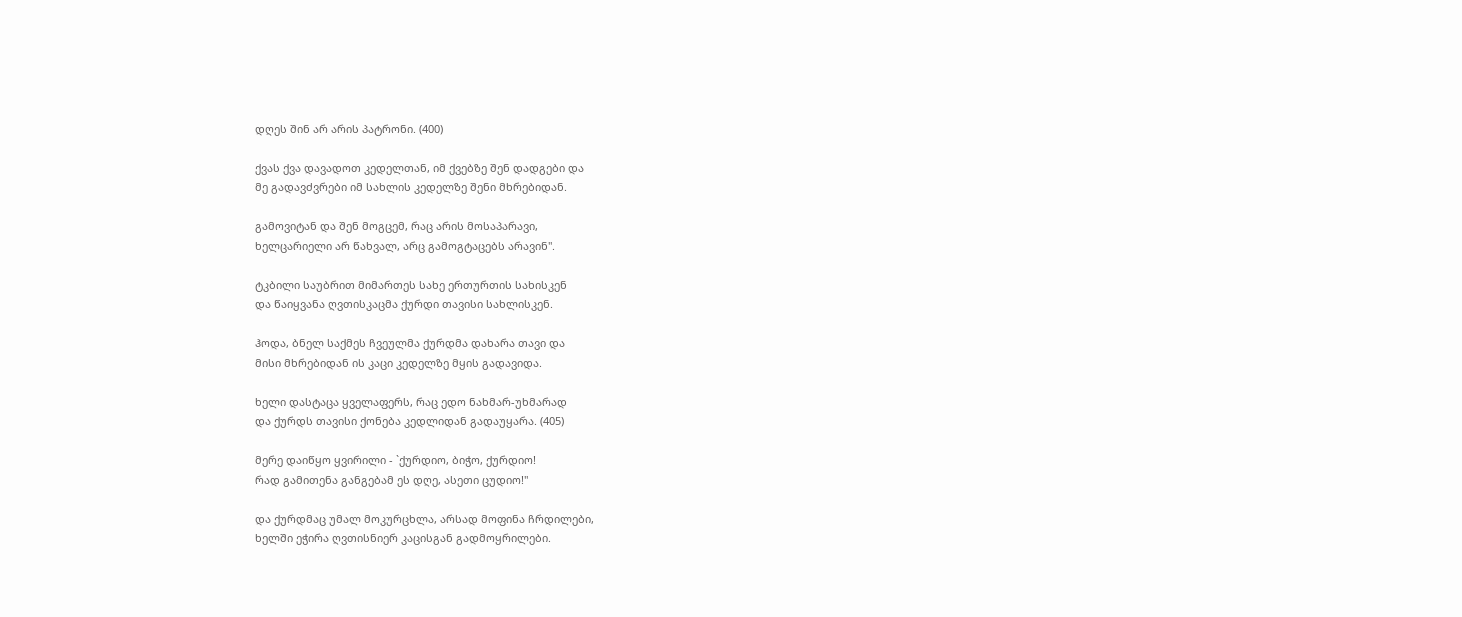დღეს შინ არ არის პატრონი. (400)

ქვას ქვა დავადოთ კედელთან, იმ ქვებზე შენ დადგები და
მე გადავძვრები იმ სახლის კედელზე შენი მხრებიდან.

გამოვიტან და შენ მოგცემ, რაც არის მოსაპარავი,
ხელცარიელი არ წახვალ, არც გამოგტაცებს არავინ".

ტკბილი საუბრით მიმართეს სახე ერთურთის სახისკენ
და წაიყვანა ღვთისკაცმა ქურდი თავისი სახლისკენ.

ჰოდა, ბნელ საქმეს ჩვეულმა ქურდმა დახარა თავი და
მისი მხრებიდან ის კაცი კედელზე მყის გადავიდა.

ხელი დასტაცა ყველაფერს, რაც ედო ნახმარ-უხმარად
და ქურდს თავისი ქონება კედლიდან გადაუყარა. (405)

მერე დაიწყო ყვირილი - `ქურდიო, ბიჭო, ქურდიო!
რად გამითენა განგებამ ეს დღე, ასეთი ცუდიო!"

და ქურდმაც უმალ მოკურცხლა, არსად მოფინა ჩრდილები,
ხელში ეჭირა ღვთისნიერ კაცისგან გადმოყრილები.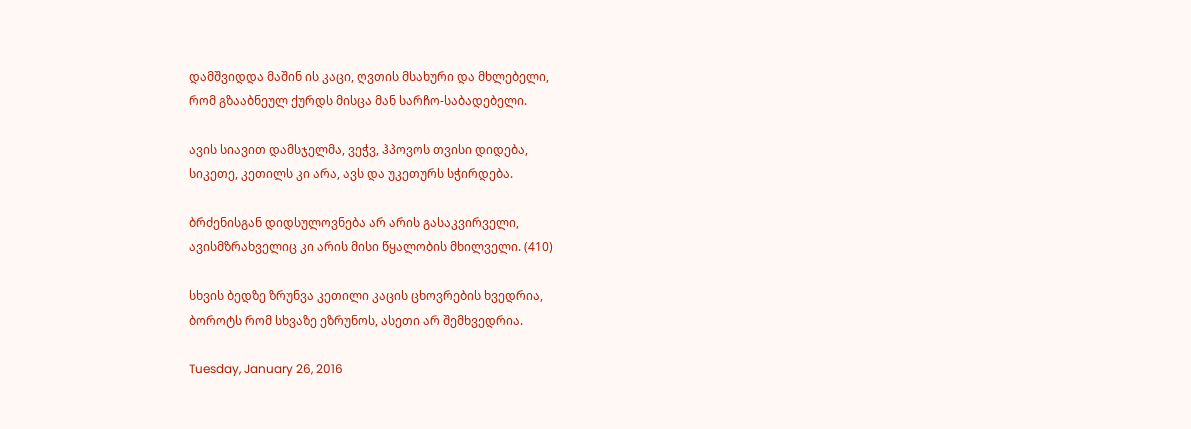დამშვიდდა მაშინ ის კაცი, ღვთის მსახური და მხლებელი,
რომ გზააბნეულ ქურდს მისცა მან სარჩო-საბადებელი.

ავის სიავით დამსჯელმა, ვეჭვ, ჰპოვოს თვისი დიდება,
სიკეთე, კეთილს კი არა, ავს და უკეთურს სჭირდება.

ბრძენისგან დიდსულოვნება არ არის გასაკვირველი,
ავისმზრახველიც კი არის მისი წყალობის მხილველი. (410)

სხვის ბედზე ზრუნვა კეთილი კაცის ცხოვრების ხვედრია,
ბოროტს რომ სხვაზე ეზრუნოს, ასეთი არ შემხვედრია.

Tuesday, January 26, 2016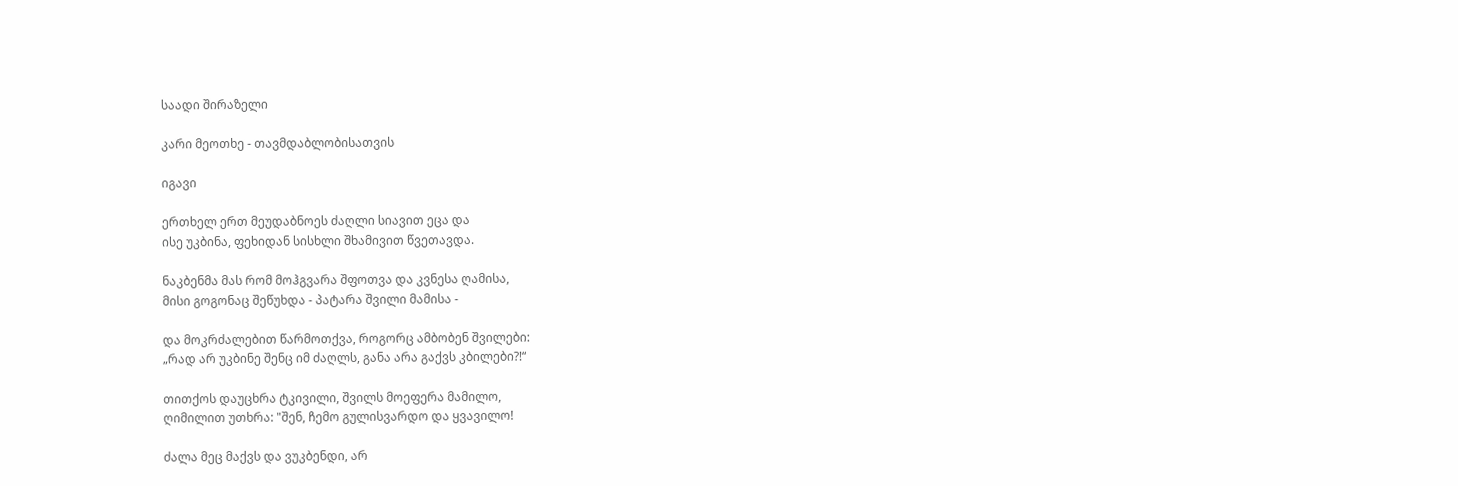საადი შირაზელი

კარი მეოთხე - თავმდაბლობისათვის

იგავი

ერთხელ ერთ მეუდაბნოეს ძაღლი სიავით ეცა და
ისე უკბინა, ფეხიდან სისხლი შხამივით წვეთავდა.

ნაკბენმა მას რომ მოჰგვარა შფოთვა და კვნესა ღამისა,
მისი გოგონაც შეწუხდა - პატარა შვილი მამისა -

და მოკრძალებით წარმოთქვა, როგორც ამბობენ შვილები:
„რად არ უკბინე შენც იმ ძაღლს, განა არა გაქვს კბილები?!“

თითქოს დაუცხრა ტკივილი, შვილს მოეფერა მამილო,
ღიმილით უთხრა: "შენ, ჩემო გულისვარდო და ყვავილო!

ძალა მეც მაქვს და ვუკბენდი, არ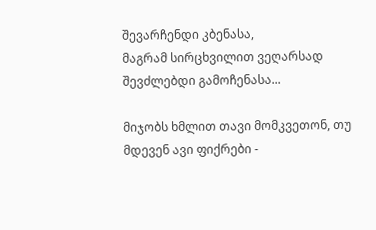შევარჩენდი კბენასა,
მაგრამ სირცხვილით ვეღარსად შევძლებდი გამოჩენასა...

მიჯობს ხმლით თავი მომკვეთონ, თუ მდევენ ავი ფიქრები -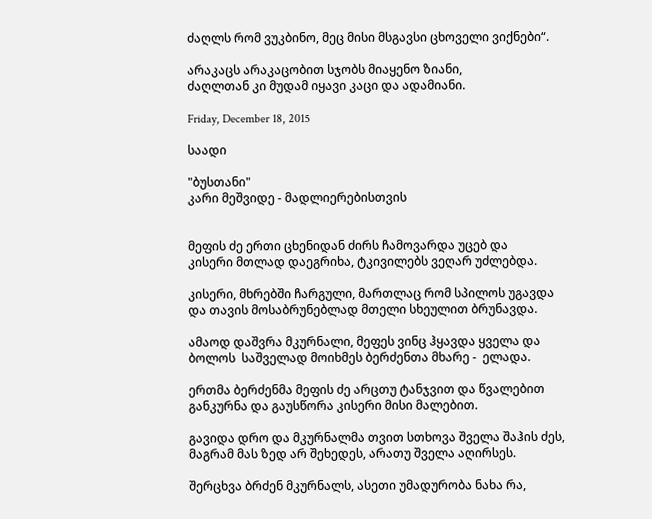ძაღლს რომ ვუკბინო, მეც მისი მსგავსი ცხოველი ვიქნები“.

არაკაცს არაკაცობით სჯობს მიაყენო ზიანი,
ძაღლთან კი მუდამ იყავი კაცი და ადამიანი.

Friday, December 18, 2015

საადი

"ბუსთანი"
კარი მეშვიდე - მადლიერებისთვის


მეფის ძე ერთი ცხენიდან ძირს ჩამოვარდა უცებ და
კისერი მთლად დაეგრიხა, ტკივილებს ვეღარ უძლებდა.

კისერი, მხრებში ჩარგული, მართლაც რომ სპილოს უგავდა
და თავის მოსაბრუნებლად მთელი სხეულით ბრუნავდა.

ამაოდ დაშვრა მკურნალი, მეფეს ვინც ჰყავდა ყველა და
ბოლოს  საშველად მოიხმეს ბერძენთა მხარე -  ელადა.

ერთმა ბერძენმა მეფის ძე არცთუ ტანჯვით და წვალებით
განკურნა და გაუსწორა კისერი მისი მალებით.

გავიდა დრო და მკურნალმა თვით სთხოვა შველა შაჰის ძეს,
მაგრამ მას ზედ არ შეხედეს, არათუ შველა აღირსეს.

შერცხვა ბრძენ მკურნალს, ასეთი უმადურობა ნახა რა,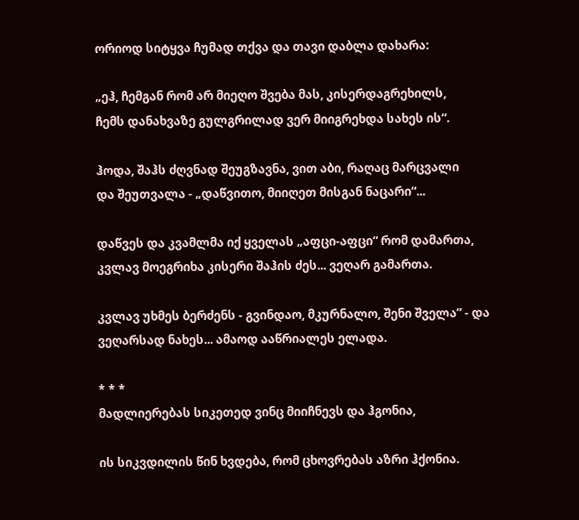ორიოდ სიტყვა ჩუმად თქვა და თავი დაბლა დახარა:

„ეჰ, ჩემგან რომ არ მიეღო შვება მას, კისერდაგრეხილს,
ჩემს დანახვაზე გულგრილად ვერ მიიგრეხდა სახეს ის“.

ჰოდა, შაჰს ძღვნად შეუგზავნა, ვით აბი, რაღაც მარცვალი
და შეუთვალა - „დაწვითო, მიიღეთ მისგან ნაცარი“...

დაწვეს და კვამლმა იქ ყველას „აფცი-აფცი“ რომ დამართა,
კვლავ მოეგრიხა კისერი შაჰის ძეს... ვეღარ გამართა.

კვლავ უხმეს ბერძენს - გვინდაო, მკურნალო, შენი შველა” - და
ვეღარსად ნახეს... ამაოდ ააწრიალეს ელადა.

* * *
მადლიერებას სიკეთედ ვინც მიიჩნევს და ჰგონია,

ის სიკვდილის წინ ხვდება, რომ ცხოვრებას აზრი ჰქონია.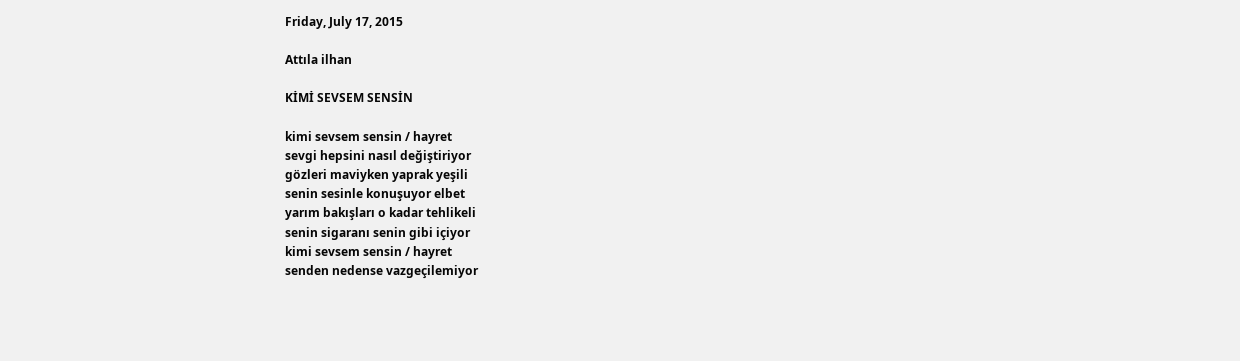Friday, July 17, 2015

Attıla ilhan

KİMİ SEVSEM SENSİN

kimi sevsem sensin / hayret
sevgi hepsini nasıl değiştiriyor
gözleri maviyken yaprak yeşili
senin sesinle konuşuyor elbet
yarım bakışları o kadar tehlikeli
senin sigaranı senin gibi içiyor
kimi sevsem sensin / hayret
senden nedense vazgeçilemiyor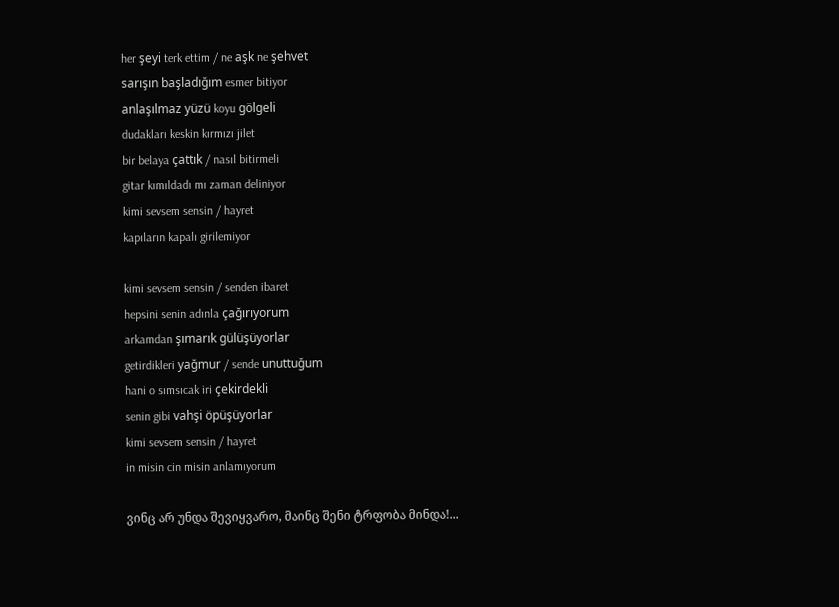her şeyi terk ettim / ne aşk ne şehvet
sarışın başladığım esmer bitiyor
anlaşılmaz yüzü koyu gölgeli
dudakları keskin kırmızı jilet
bir belaya çattık / nasıl bitirmeli
gitar kımıldadı mı zaman deliniyor
kimi sevsem sensin / hayret
kapıların kapalı girilemiyor

kimi sevsem sensin / senden ibaret
hepsini senin adınla çağırıyorum
arkamdan şımarık gülüşüyorlar
getirdikleri yağmur / sende unuttuğum
hani o sımsıcak iri çekirdekli
senin gibi vahşi öpüşüyorlar
kimi sevsem sensin / hayret
in misin cin misin anlamıyorum

ვინც არ უნდა შევიყვარო, მაინც შენი ტრფობა მინდა!...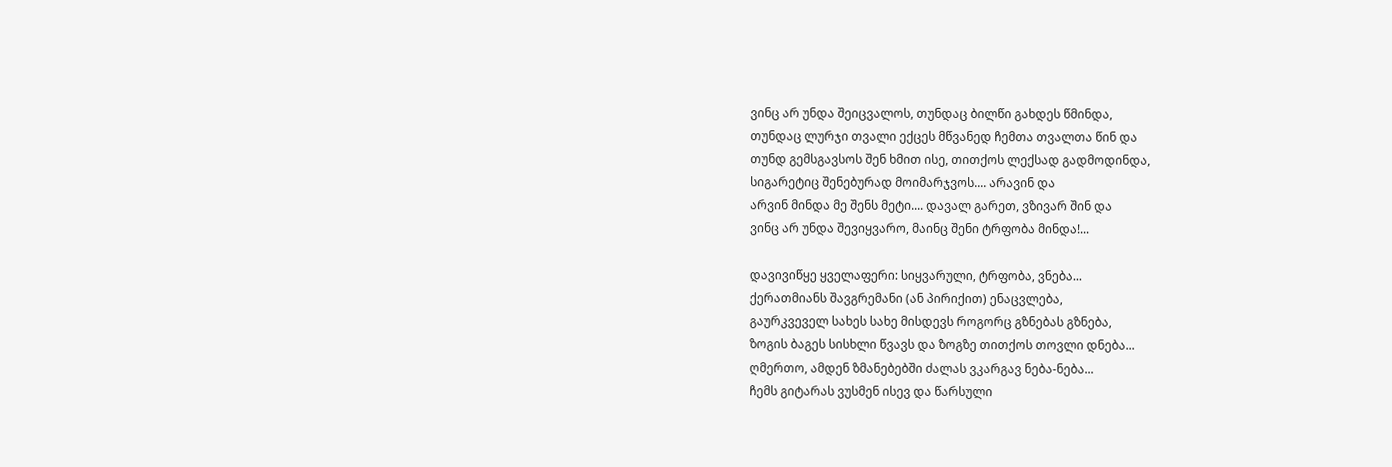ვინც არ უნდა შეიცვალოს, თუნდაც ბილწი გახდეს წმინდა,
თუნდაც ლურჯი თვალი ექცეს მწვანედ ჩემთა თვალთა წინ და
თუნდ გემსგავსოს შენ ხმით ისე, თითქოს ლექსად გადმოდინდა,
სიგარეტიც შენებურად მოიმარჯვოს.... არავინ და
არვინ მინდა მე შენს მეტი.... დავალ გარეთ, ვზივარ შინ და
ვინც არ უნდა შევიყვარო, მაინც შენი ტრფობა მინდა!...

დავივიწყე ყველაფერი: სიყვარული, ტრფობა, ვნება...
ქერათმიანს შავგრემანი (ან პირიქით) ენაცვლება,
გაურკვეველ სახეს სახე მისდევს როგორც გზნებას გზნება,
ზოგის ბაგეს სისხლი წვავს და ზოგზე თითქოს თოვლი დნება...
ღმერთო, ამდენ ზმანებებში ძალას ვკარგავ ნება-ნება...
ჩემს გიტარას ვუსმენ ისევ და წარსული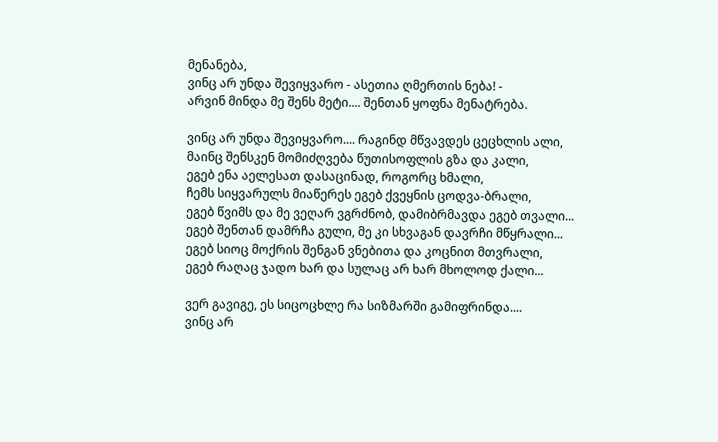მენანება,
ვინც არ უნდა შევიყვარო - ასეთია ღმერთის ნება! -
არვინ მინდა მე შენს მეტი.... შენთან ყოფნა მენატრება.

ვინც არ უნდა შევიყვარო.... რაგინდ მწვავდეს ცეცხლის ალი,
მაინც შენსკენ მომიძღვება წუთისოფლის გზა და კალი,
ეგებ ენა აელესათ დასაცინად, როგორც ხმალი,
ჩემს სიყვარულს მიაწერეს ეგებ ქვეყნის ცოდვა-ბრალი,
ეგებ წვიმს და მე ვეღარ ვგრძნობ, დამიბრმავდა ეგებ თვალი...
ეგებ შენთან დამრჩა გული, მე კი სხვაგან დავრჩი მწყრალი...
ეგებ სიოც მოქრის შენგან ვნებითა და კოცნით მთვრალი,
ეგებ რაღაც ჯადო ხარ და სულაც არ ხარ მხოლოდ ქალი...

ვერ გავიგე, ეს სიცოცხლე რა სიზმარში გამიფრინდა....
ვინც არ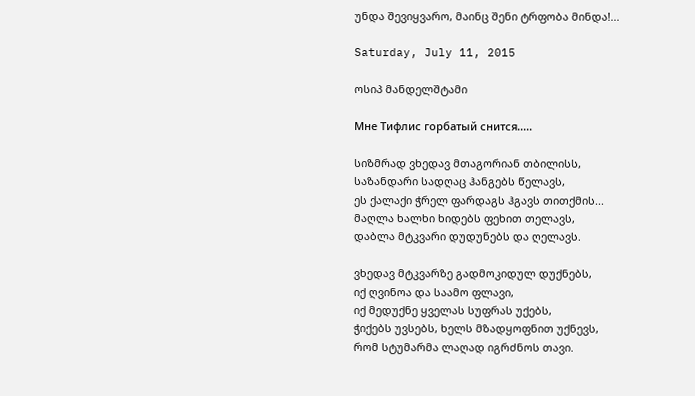უნდა შევიყვარო, მაინც შენი ტრფობა მინდა!...

Saturday, July 11, 2015

ოსიპ მანდელშტამი

Мне Тифлис горбатый снится.....

სიზმრად ვხედავ მთაგორიან თბილისს,
საზანდარი სადღაც ჰანგებს წელავს,
ეს ქალაქი ჭრელ ფარდაგს ჰგავს თითქმის...
მაღლა ხალხი ხიდებს ფეხით თელავს,
დაბლა მტკვარი დუდუნებს და ღელავს.

ვხედავ მტკვარზე გადმოკიდულ დუქნებს,
იქ ღვინოა და საამო ფლავი,
იქ მედუქნე ყველას სუფრას უქებს,
ჭიქებს უვსებს, ხელს მზადყოფნით უქნევს,
რომ სტუმარმა ლაღად იგრძნოს თავი.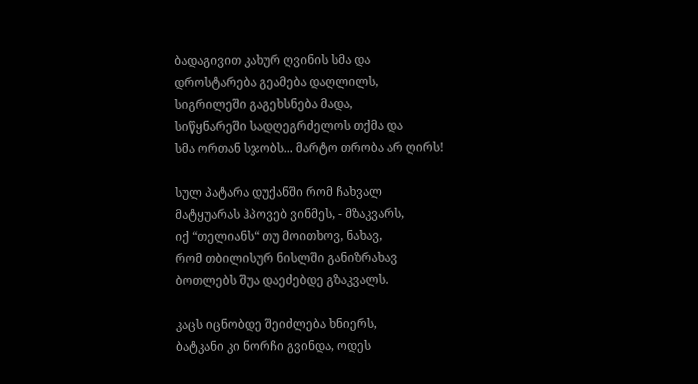ბადაგივით კახურ ღვინის სმა და
დროსტარება გეამება დაღლილს,
სიგრილეში გაგეხსნება მადა,
სიწყნარეში სადღეგრძელოს თქმა და
სმა ორთან სჯობს... მარტო თრობა არ ღირს!

სულ პატარა დუქანში რომ ჩახვალ
მატყუარას ჰპოვებ ვინმეს, - მზაკვარს,
იქ “თელიანს“ თუ მოითხოვ, ნახავ,
რომ თბილისურ ნისლში განიზრახავ
ბოთლებს შუა დაეძებდე გზაკვალს.

კაცს იცნობდე შეიძლება ხნიერს,
ბატკანი კი ნორჩი გვინდა, ოდეს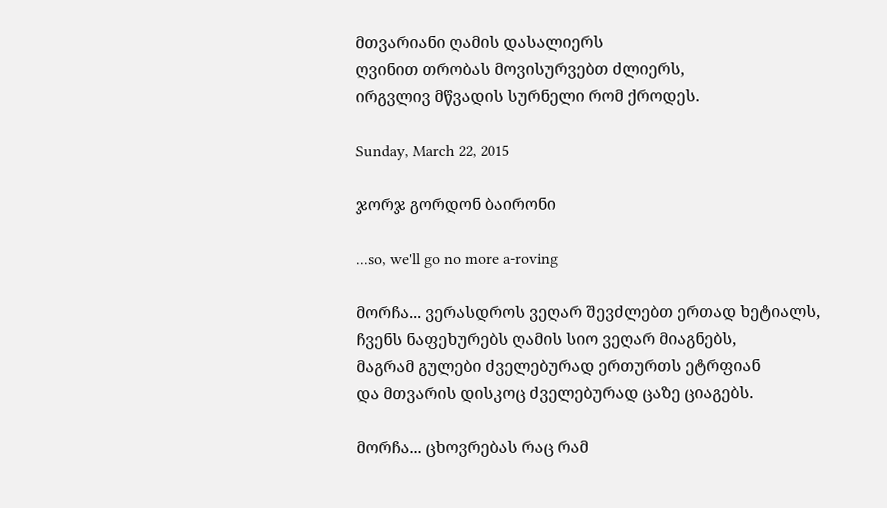მთვარიანი ღამის დასალიერს
ღვინით თრობას მოვისურვებთ ძლიერს,
ირგვლივ მწვადის სურნელი რომ ქროდეს.

Sunday, March 22, 2015

ჯორჯ გორდონ ბაირონი

...so, we'll go no more a-roving

მორჩა... ვერასდროს ვეღარ შევძლებთ ერთად ხეტიალს,
ჩვენს ნაფეხურებს ღამის სიო ვეღარ მიაგნებს,
მაგრამ გულები ძველებურად ერთურთს ეტრფიან
და მთვარის დისკოც ძველებურად ცაზე ციაგებს.

მორჩა... ცხოვრებას რაც რამ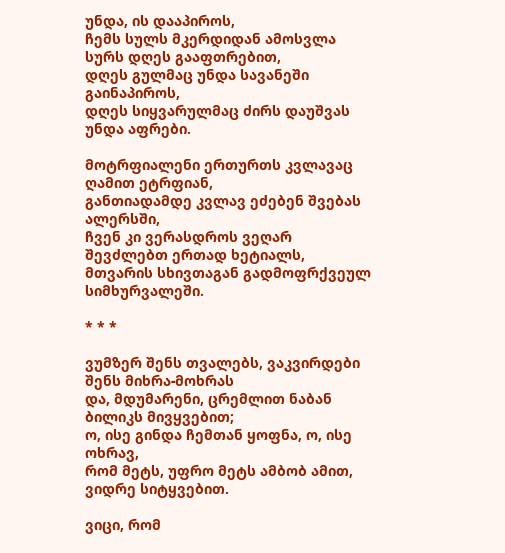უნდა, ის დააპიროს,
ჩემს სულს მკერდიდან ამოსვლა სურს დღეს გააფთრებით,
დღეს გულმაც უნდა სავანეში გაინაპიროს,
დღეს სიყვარულმაც ძირს დაუშვას უნდა აფრები.

მოტრფიალენი ერთურთს კვლავაც ღამით ეტრფიან,
განთიადამდე კვლავ ეძებენ შვებას ალერსში,
ჩვენ კი ვერასდროს ვეღარ შევძლებთ ერთად ხეტიალს,
მთვარის სხივთაგან გადმოფრქვეულ სიმხურვალეში.

* * *

ვუმზერ შენს თვალებს, ვაკვირდები შენს მიხრა-მოხრას
და, მდუმარენი, ცრემლით ნაბან ბილიკს მივყვებით;
ო, ისე გინდა ჩემთან ყოფნა, ო, ისე ოხრავ,
რომ მეტს, უფრო მეტს ამბობ ამით, ვიდრე სიტყვებით.

ვიცი, რომ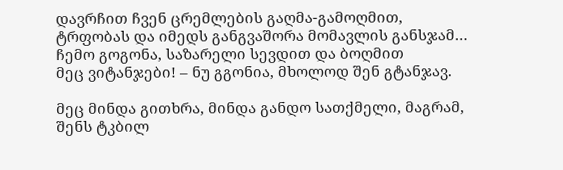დავრჩით ჩვენ ცრემლების გაღმა-გამოღმით,
ტრფობას და იმედს განგვაშორა მომავლის განსჯამ…
ჩემო გოგონა, საზარელი სევდით და ბოღმით
მეც ვიტანჯები! – ნუ გგონია, მხოლოდ შენ გტანჯავ.

მეც მინდა გითხრა, მინდა განდო სათქმელი, მაგრამ,
შენს ტკბილ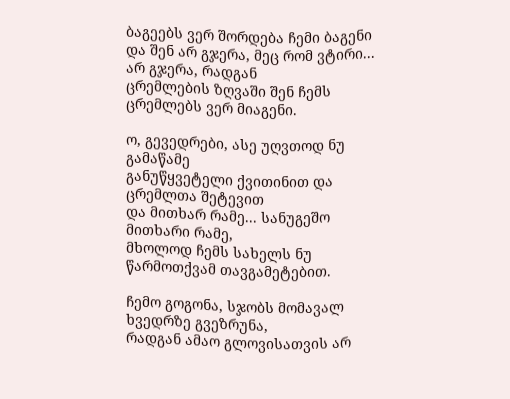ბაგეებს ვერ შორდება ჩემი ბაგენი
და შენ არ გჯერა, მეც რომ ვტირი... არ გჯერა, რადგან
ცრემლების ზღვაში შენ ჩემს ცრემლებს ვერ მიაგენი.

ო, გევედრები, ასე უღვთოდ ნუ გამაწამე
განუწყვეტელი ქვითინით და ცრემლთა შეტევით
და მითხარ რამე... სანუგეშო მითხარი რამე,
მხოლოდ ჩემს სახელს ნუ წარმოთქვამ თავგამეტებით.

ჩემო გოგონა, სჯობს მომავალ ხვედრზე გვეზრუნა,
რადგან ამაო გლოვისათვის არ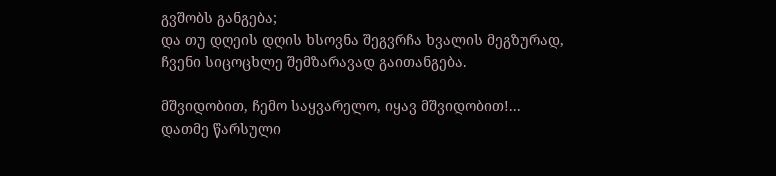გვშობს განგება;
და თუ დღეის დღის ხსოვნა შეგვრჩა ხვალის მეგზურად,
ჩვენი სიცოცხლე შემზარავად გაითანგება.

მშვიდობით, ჩემო საყვარელო, იყავ მშვიდობით!...
დათმე წარსული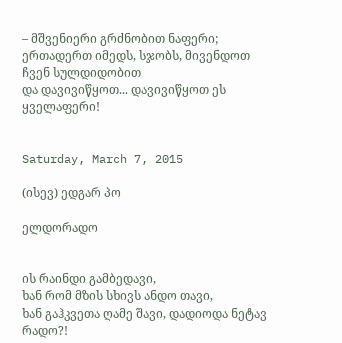– მშვენიერი გრძნობით ნაფერი;
ერთადერთ იმედს, სჯობს, მივენდოთ ჩვენ სულდიდობით
და დავივიწყოთ... დავივიწყოთ ეს ყველაფერი!


Saturday, March 7, 2015

(ისევ) ედგარ პო

ელდორადო


ის რაინდი გამბედავი,
ხან რომ მზის სხივს ანდო თავი,
ხან გაჰკვეთა ღამე შავი, დადიოდა ნეტავ რადო?!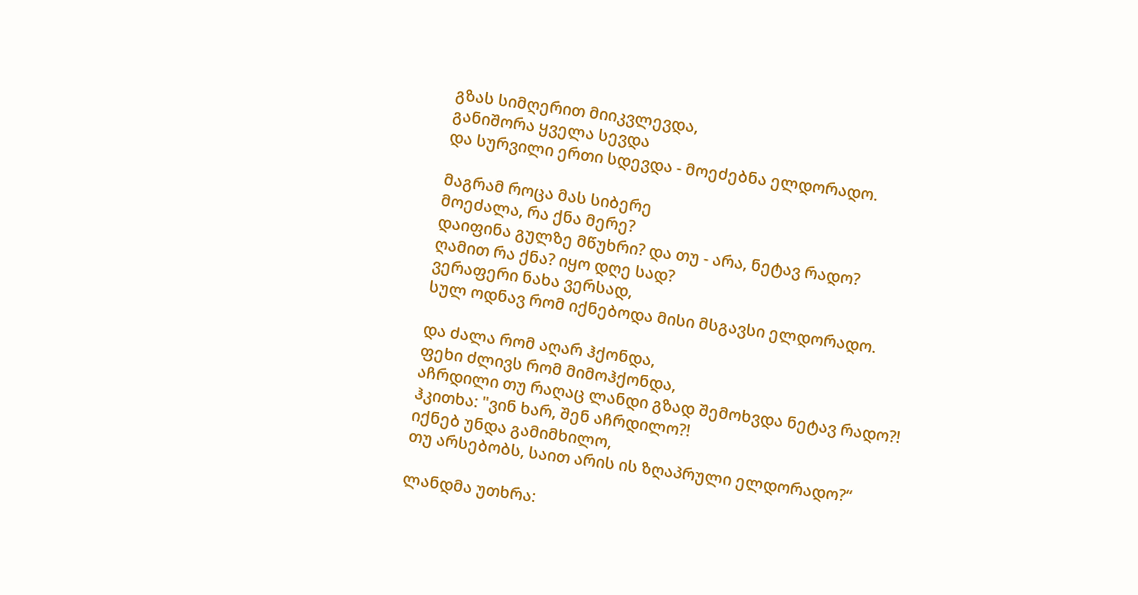გზას სიმღერით მიიკვლევდა,
განიშორა ყველა სევდა
და სურვილი ერთი სდევდა - მოეძებნა ელდორადო.

მაგრამ როცა მას სიბერე
მოეძალა, რა ქნა მერე?
დაიფინა გულზე მწუხრი? და თუ - არა, ნეტავ რადო?
ღამით რა ქნა? იყო დღე სად?
ვერაფერი ნახა ვერსად,
სულ ოდნავ რომ იქნებოდა მისი მსგავსი ელდორადო.

და ძალა რომ აღარ ჰქონდა,
ფეხი ძლივს რომ მიმოჰქონდა,
აჩრდილი თუ რაღაც ლანდი გზად შემოხვდა ნეტავ რადო?!
ჰკითხა: "ვინ ხარ, შენ აჩრდილო?!
იქნებ უნდა გამიმხილო,
თუ არსებობს, საით არის ის ზღაპრული ელდორადო?“

ლანდმა უთხრა: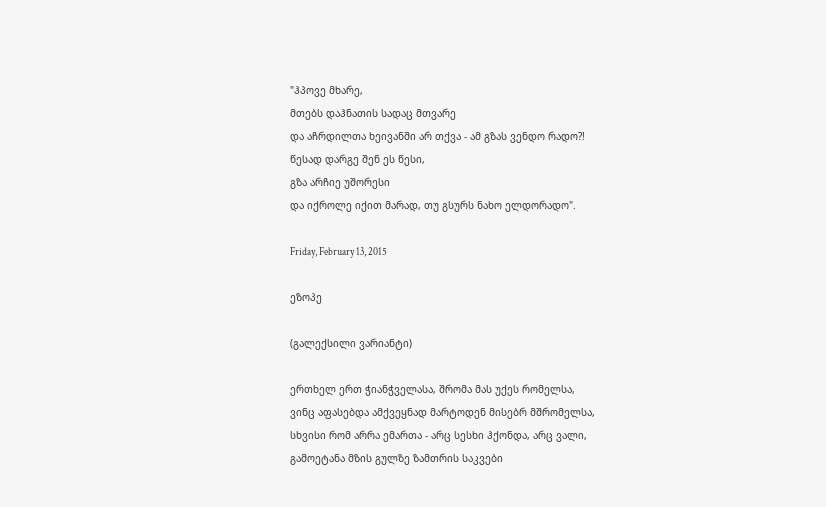"ჰპოვე მხარე,
მთებს დაჰნათის სადაც მთვარე
და აჩრდილთა ხეივანში არ თქვა - ამ გზას ვენდო რადო?!
წესად დარგე შენ ეს წესი,
გზა არჩიე უშორესი
და იქროლე იქით მარად, თუ გსურს ნახო ელდორადო".

Friday, February 13, 2015

ეზოპე

(გალექსილი ვარიანტი)

ერთხელ ერთ ჭიანჭველასა, შრომა მას უქეს რომელსა,
ვინც აფასებდა ამქვეყნად მარტოდენ მისებრ მშრომელსა,
სხვისი რომ არრა ემართა - არც სესხი ჰქონდა, არც ვალი,
გამოეტანა მზის გულზე ზამთრის საკვები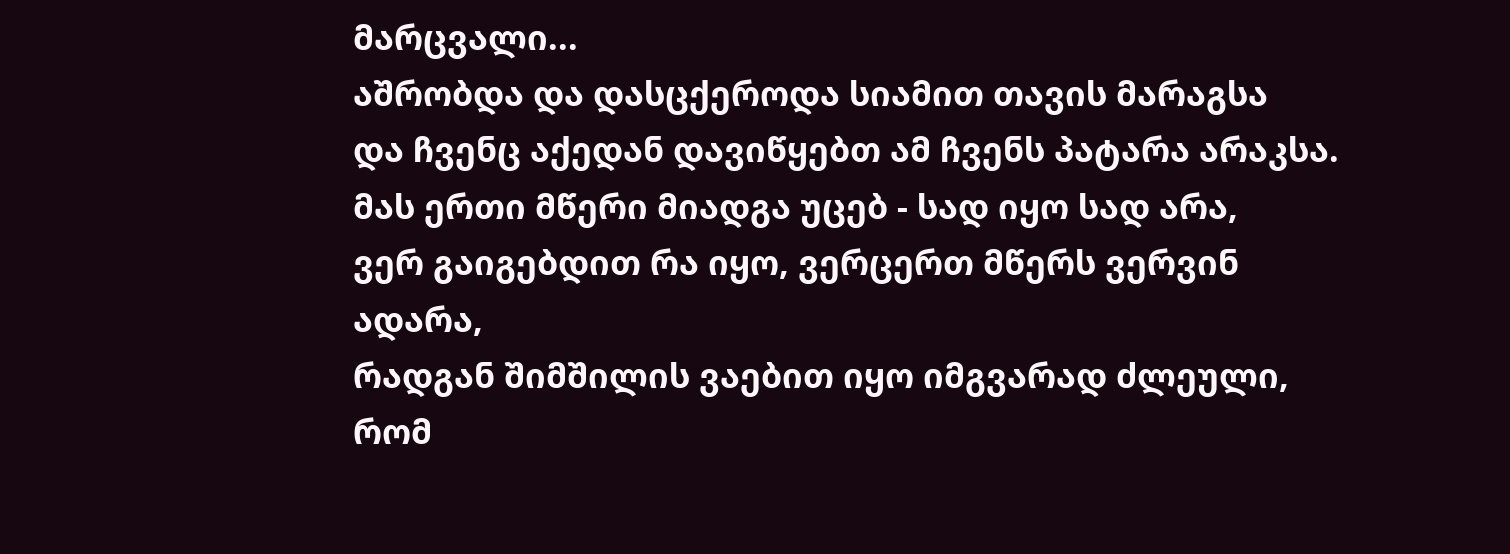მარცვალი...
აშრობდა და დასცქეროდა სიამით თავის მარაგსა
და ჩვენც აქედან დავიწყებთ ამ ჩვენს პატარა არაკსა.
მას ერთი მწერი მიადგა უცებ - სად იყო სად არა,
ვერ გაიგებდით რა იყო, ვერცერთ მწერს ვერვინ ადარა,
რადგან შიმშილის ვაებით იყო იმგვარად ძლეული,
რომ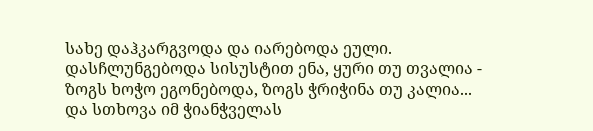სახე დაჰკარგვოდა და იარებოდა ეული.
დასჩლუნგებოდა სისუსტით ენა, ყური თუ თვალია -
ზოგს ხოჭო ეგონებოდა, ზოგს ჭრიჭინა თუ კალია...
და სთხოვა იმ ჭიანჭველას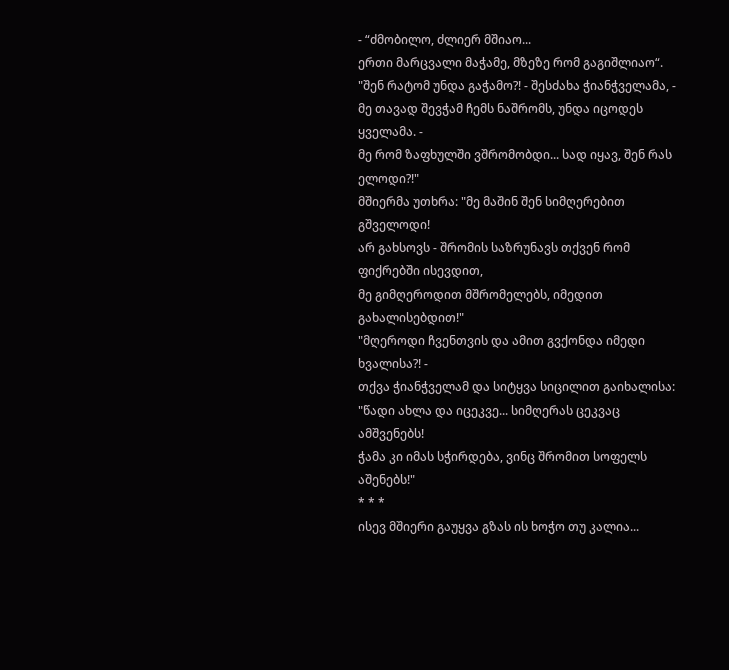- “ძმობილო, ძლიერ მშიაო...
ერთი მარცვალი მაჭამე, მზეზე რომ გაგიშლიაო“.
"შენ რატომ უნდა გაჭამო?! - შესძახა ჭიანჭველამა, -
მე თავად შევჭამ ჩემს ნაშრომს, უნდა იცოდეს ყველამა. -
მე რომ ზაფხულში ვშრომობდი... სად იყავ, შენ რას ელოდი?!"
მშიერმა უთხრა: "მე მაშინ შენ სიმღერებით გშველოდი!
არ გახსოვს - შრომის საზრუნავს თქვენ რომ ფიქრებში ისევდით,
მე გიმღეროდით მშრომელებს, იმედით გახალისებდით!"
"მღეროდი ჩვენთვის და ამით გვქონდა იმედი ხვალისა?! -
თქვა ჭიანჭველამ და სიტყვა სიცილით გაიხალისა:
"წადი ახლა და იცეკვე... სიმღერას ცეკვაც ამშვენებს!
ჭამა კი იმას სჭირდება, ვინც შრომით სოფელს აშენებს!"
* * *
ისევ მშიერი გაუყვა გზას ის ხოჭო თუ კალია...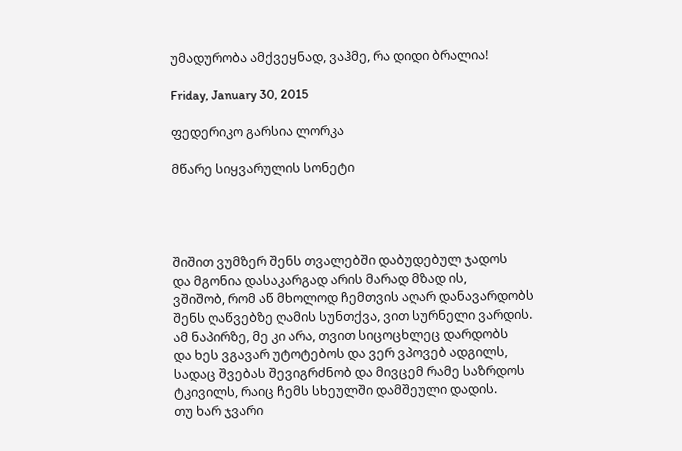უმადურობა ამქვეყნად, ვაჰმე, რა დიდი ბრალია!

Friday, January 30, 2015

ფედერიკო გარსია ლორკა

მწარე სიყვარულის სონეტი




შიშით ვუმზერ შენს თვალებში დაბუდებულ ჯადოს
და მგონია დასაკარგად არის მარად მზად ის,
ვშიშობ, რომ აწ მხოლოდ ჩემთვის აღარ დანავარდობს
შენს ღაწვებზე ღამის სუნთქვა, ვით სურნელი ვარდის.
ამ ნაპირზე, მე კი არა, თვით სიცოცხლეც დარდობს
და ხეს ვგავარ უტოტებოს და ვერ ვპოვებ ადგილს,
სადაც შვებას შევიგრძნობ და მივცემ რამე საზრდოს
ტკივილს, რაიც ჩემს სხეულში დამშეული დადის.
თუ ხარ ჯვარი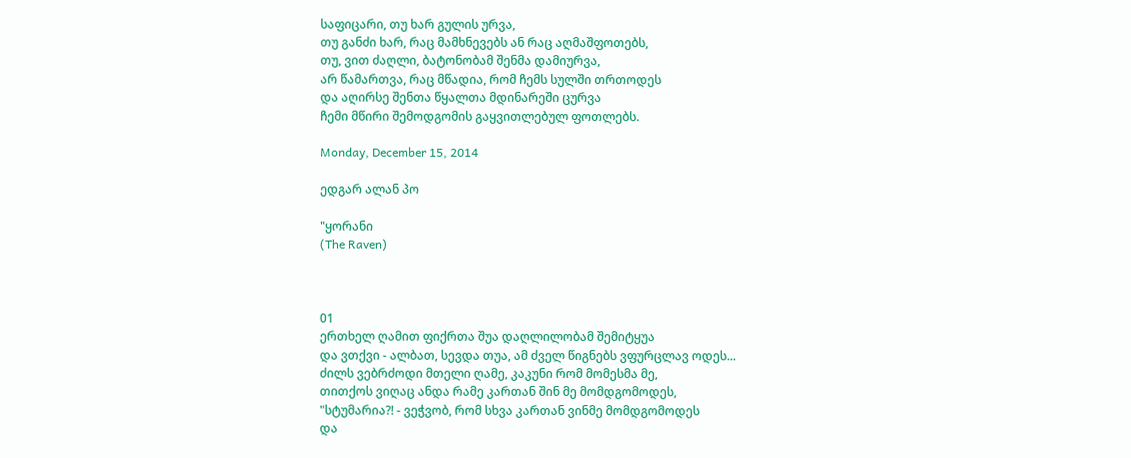საფიცარი, თუ ხარ გულის ურვა,
თუ განძი ხარ, რაც მამხნევებს ან რაც აღმაშფოთებს,
თუ, ვით ძაღლი, ბატონობამ შენმა დამიურვა,
არ წამართვა, რაც მწადია, რომ ჩემს სულში თრთოდეს
და აღირსე შენთა წყალთა მდინარეში ცურვა
ჩემი მწირი შემოდგომის გაყვითლებულ ფოთლებს.

Monday, December 15, 2014

ედგარ ალან პო

"ყორანი
(The Raven)



01
ერთხელ ღამით ფიქრთა შუა დაღლილობამ შემიტყუა
და ვთქვი - ალბათ, სევდა თუა, ამ ძველ წიგნებს ვფურცლავ ოდეს...
ძილს ვებრძოდი მთელი ღამე, კაკუნი რომ მომესმა მე,
თითქოს ვიღაც ანდა რამე კართან შინ მე მომდგომოდეს,
"სტუმარია?! - ვეჭვობ, რომ სხვა კართან ვინმე მომდგომოდეს
და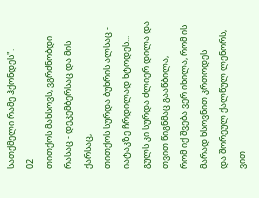სათქმელი რამე ჰქონდეს".
02
თითქოს მახსოვს, ვგრძნობდი რასაც - დეკემბერსაც და მის ქარსაც,
თითქოს სურდა ბუხრის ალსაც - იატაკზე ჩრდილად ხტოდეს...
გულს კი სურდა ძლიერ დილა და თვით წიგნმაც გააწბილა,
რომ იქ შვება ვერ იხილა, რომ ის მარად ხსოვნით კრთოდეს
და შორეულ ქალწულ ლენორს, ვით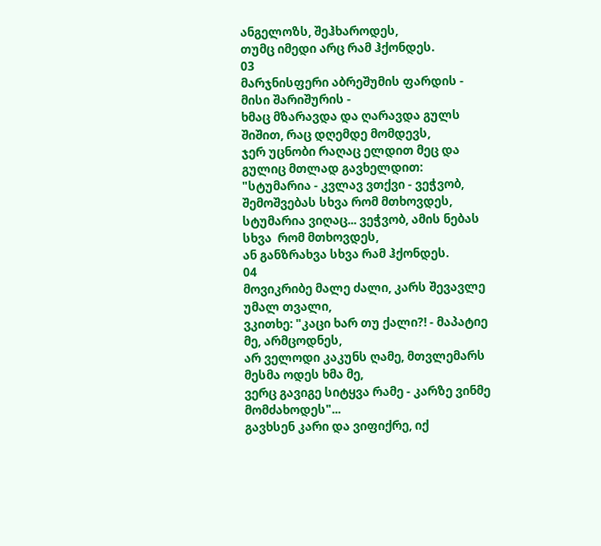ანგელოზს, შეჰხაროდეს,
თუმც იმედი არც რამ ჰქონდეს.
03
მარჯნისფერი აბრეშუმის ფარდის - მისი შარიშურის -
ხმაც მზარავდა და ღარავდა გულს შიშით, რაც დღემდე მომდევს,
ჯერ უცნობი რაღაც ელდით მეც და გულიც მთლად გავხელდით:
"სტუმარია - კვლავ ვთქვი - ვეჭვობ, შემოშვებას სხვა რომ მთხოვდეს,
სტუმარია ვიღაც... ვეჭვობ, ამის ნებას სხვა  რომ მთხოვდეს,
ან განზრახვა სხვა რამ ჰქონდეს.
04
მოვიკრიბე მალე ძალი, კარს შევავლე უმალ თვალი,
ვკითხე: "კაცი ხარ თუ ქალი?! - მაპატიე მე, არმცოდნეს,
არ ველოდი კაკუნს ღამე, მთვლემარს მესმა ოდეს ხმა მე,
ვერც გავიგე სიტყვა რამე - კარზე ვინმე მომძახოდეს"...
გავხსენ კარი და ვიფიქრე, იქ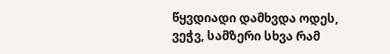წყვდიადი დამხვდა ოდეს,
ვეჭვ, სამზერი სხვა რამ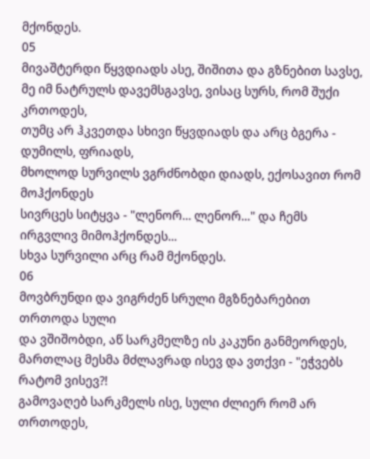მქონდეს.
05
მივაშტერდი წყვდიადს ასე, შიშითა და გზნებით სავსე,
მე იმ ნატრულს დავემსგავსე, ვისაც სურს, რომ შუქი კრთოდეს,
თუმც არ ჰკვეთდა სხივი წყვდიადს და არც ბგერა - დუმილს, ფრიადს,
მხოლოდ სურვილს ვგრძნობდი დიადს, ექოსავით რომ მოჰქონდეს
სივრცეს სიტყვა - "ლენორ... ლენორ..." და ჩემს ირგვლივ მიმოჰქონდეს...
სხვა სურვილი არც რამ მქონდეს.
06
მოვბრუნდი და ვიგრძენ სრული მგზნებარებით თრთოდა სული
და ვშიშობდი, აწ სარკმელზე ის კაკუნი განმეორდეს,
მართლაც მესმა მძლავრად ისევ და ვთქვი - "ეჭვებს რატომ ვისევ?!
გამოვაღებ სარკმელს ისე, სული ძლიერ რომ არ თრთოდეს,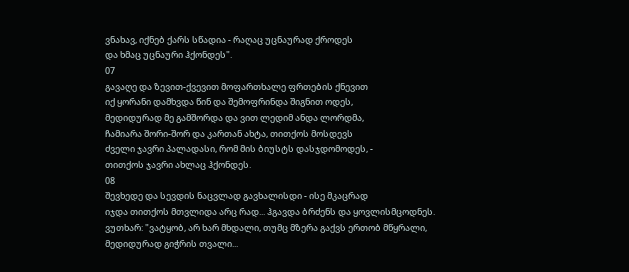ვნახავ, იქნებ ქარს სწადია - რაღაც უცნაურად ქროდეს
და ხმაც უცნაური ჰქონდეს".
07
გავაღე და ზევით-ქვევით მოფართხალე ფრთების ქნევით
იქ ყორანი დამხვდა წინ და შემოფრინდა შიგნით ოდეს,
მედიდურად მე გამშორდა და ვით ლედიმ ანდა ლორდმა,
ჩამიარა შორი-შორ და კართან ახტა, თითქოს მოსდევს
ძველი ჯავრი პალადასი, რომ მის ბიუსტს დასჯდომოდეს, -
თითქოს ჯავრი ახლაც ჰქონდეს.
08
შევხედე და სევდის ნაცვლად გავხალისდი - ისე მკაცრად
იჯდა თითქოს მთვლიდა არც რად... ჰგავდა ბრძენს და ყოვლისმცოდნეს.
ვუთხარ: "ვატყობ, არ ხარ მხდალი, თუმც მზერა გაქვს ერთობ მწყრალი,
მედიდურად გიჭრის თვალი...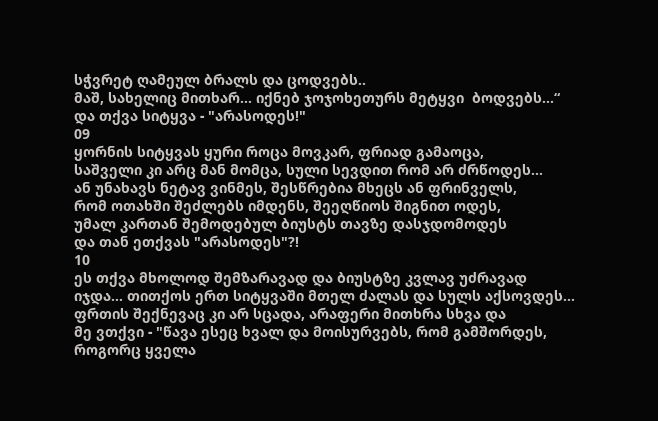სჭვრეტ ღამეულ ბრალს და ცოდვებს..
მაშ, სახელიც მითხარ... იქნებ ჯოჯოხეთურს მეტყვი  ბოდვებს...“
და თქვა სიტყვა - "არასოდეს!"
09
ყორნის სიტყვას ყური როცა მოვკარ, ფრიად გამაოცა,
საშველი კი არც მან მომცა, სული სევდით რომ არ ძრწოდეს...
ან უნახავს ნეტავ ვინმეს, შესწრებია მხეცს ან ფრინველს,
რომ ოთახში შეძლებს იმდენს, შეეღწიოს შიგნით ოდეს,
უმალ კართან შემოდებულ ბიუსტს თავზე დასჯდომოდეს
და თან ეთქვას "არასოდეს"?!
10
ეს თქვა მხოლოდ შემზარავად და ბიუსტზე კვლავ უძრავად
იჯდა... თითქოს ერთ სიტყვაში მთელ ძალას და სულს აქსოვდეს...
ფრთის შექნევაც კი არ სცადა, არაფერი მითხრა სხვა და
მე ვთქვი - "წავა ესეც ხვალ და მოისურვებს, რომ გამშორდეს,
როგორც ყველა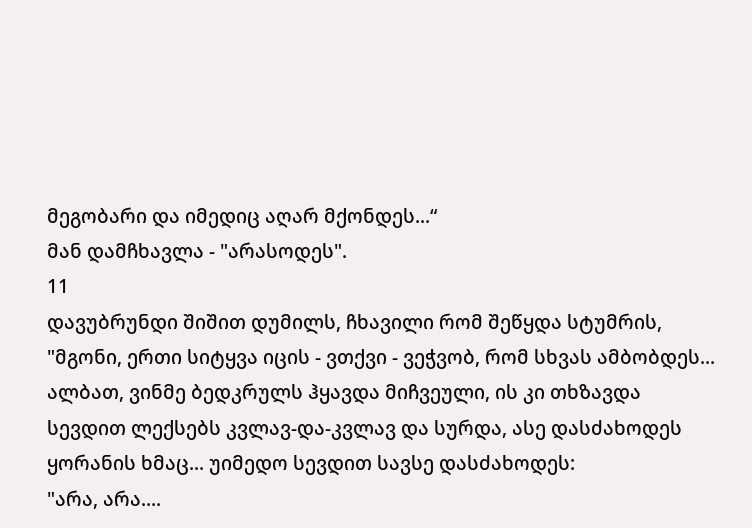მეგობარი და იმედიც აღარ მქონდეს...“
მან დამჩხავლა - "არასოდეს".
11
დავუბრუნდი შიშით დუმილს, ჩხავილი რომ შეწყდა სტუმრის,
"მგონი, ერთი სიტყვა იცის - ვთქვი - ვეჭვობ, რომ სხვას ამბობდეს...
ალბათ, ვინმე ბედკრულს ჰყავდა მიჩვეული, ის კი თხზავდა
სევდით ლექსებს კვლავ-და-კვლავ და სურდა, ასე დასძახოდეს
ყორანის ხმაც... უიმედო სევდით სავსე დასძახოდეს:
"არა, არა....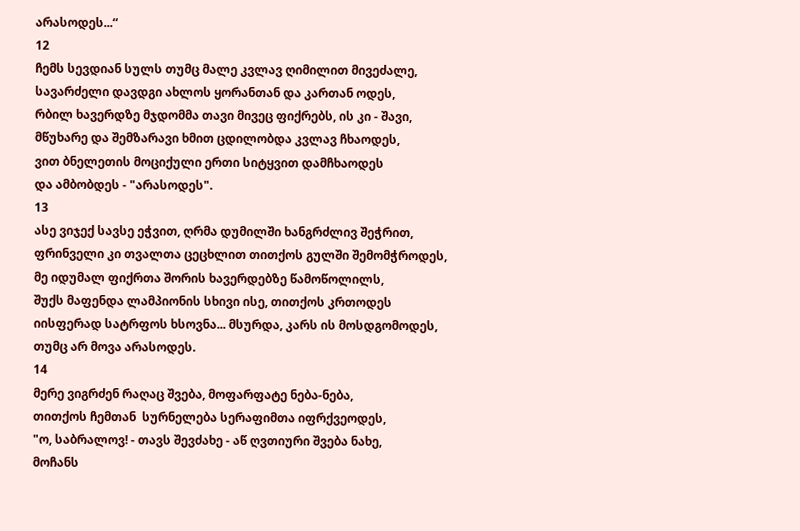არასოდეს...“
12
ჩემს სევდიან სულს თუმც მალე კვლავ ღიმილით მივეძალე,
სავარძელი დავდგი ახლოს ყორანთან და კართან ოდეს,
რბილ ხავერდზე მჯდომმა თავი მივეც ფიქრებს, ის კი - შავი,
მწუხარე და შემზარავი ხმით ცდილობდა კვლავ ჩხაოდეს,
ვით ბნელეთის მოციქული ერთი სიტყვით დამჩხაოდეს
და ამბობდეს - "არასოდეს".
13
ასე ვიჯექ სავსე ეჭვით, ღრმა დუმილში ხანგრძლივ შეჭრით,
ფრინველი კი თვალთა ცეცხლით თითქოს გულში შემომჭროდეს,
მე იდუმალ ფიქრთა შორის ხავერდებზე წამოწოლილს,
შუქს მაფენდა ლამპიონის სხივი ისე, თითქოს კრთოდეს
იისფერად სატრფოს ხსოვნა... მსურდა, კარს ის მოსდგომოდეს,
თუმც არ მოვა არასოდეს.
14
მერე ვიგრძენ რაღაც შვება, მოფარფატე ნება-ნება,
თითქოს ჩემთან  სურნელება სერაფიმთა იფრქვეოდეს,
"ო, საბრალოვ! - თავს შევძახე - აწ ღვთიური შვება ნახე,
მოჩანს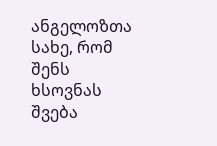ანგელოზთა სახე, რომ შენს ხსოვნას შვება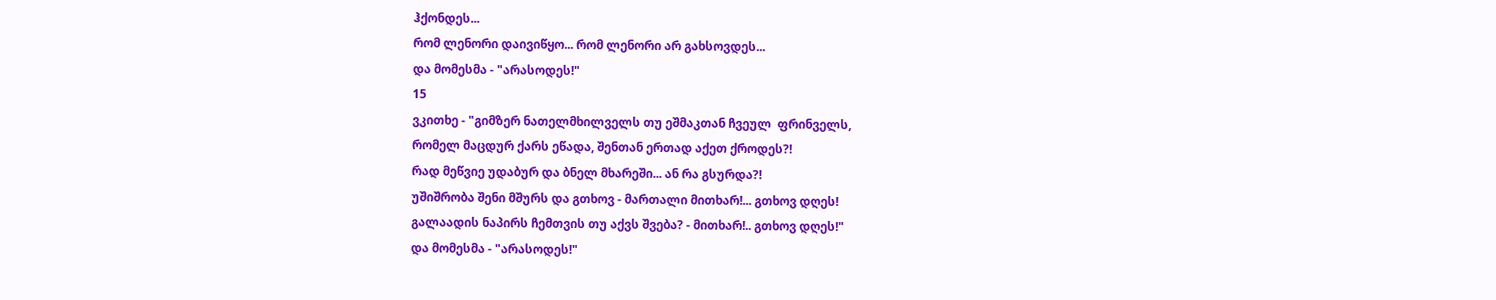ჰქონდეს...
რომ ლენორი დაივიწყო... რომ ლენორი არ გახსოვდეს...
და მომესმა - "არასოდეს!"
15
ვკითხე - "გიმზერ ნათელმხილველს თუ ეშმაკთან ჩვეულ  ფრინველს,
რომელ მაცდურ ქარს ეწადა, შენთან ერთად აქეთ ქროდეს?!
რად მეწვიე უდაბურ და ბნელ მხარეში... ან რა გსურდა?!
უშიშრობა შენი მშურს და გთხოვ - მართალი მითხარ!... გთხოვ დღეს!
გალაადის ნაპირს ჩემთვის თუ აქვს შვება? - მითხარ!.. გთხოვ დღეს!"
და მომესმა - "არასოდეს!"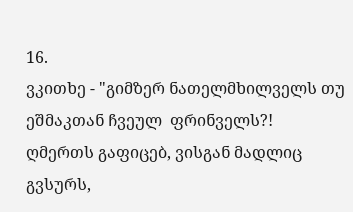16.
ვკითხე - "გიმზერ ნათელმხილველს თუ ეშმაკთან ჩვეულ  ფრინველს?!
ღმერთს გაფიცებ, ვისგან მადლიც გვსურს,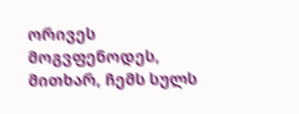ორივეს მოგვფენოდეს,
მითხარ, ჩემს სულს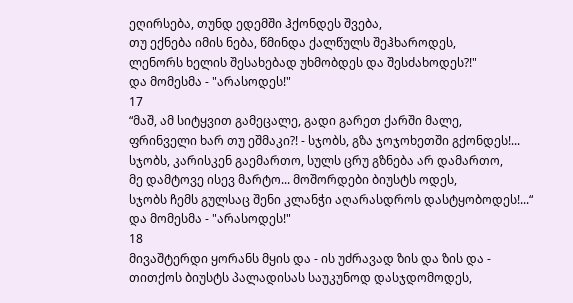ეღირსება, თუნდ ედემში ჰქონდეს შვება,
თუ ექნება იმის ნება, წმინდა ქალწულს შეჰხაროდეს,
ლენორს ხელის შესახებად უხმობდეს და შესძახოდეს?!"
და მომესმა - "არასოდეს!"
17
“მაშ, ამ სიტყვით გამეცალე, გადი გარეთ ქარში მალე,
ფრინველი ხარ თუ ეშმაკი?! - სჯობს, გზა ჯოჯოხეთში გქონდეს!...
სჯობს, კარისკენ გაემართო, სულს ცრუ გზნება არ დამართო,
მე დამტოვე ისევ მარტო... მოშორდები ბიუსტს ოდეს,
სჯობს ჩემს გულსაც შენი კლანჭი აღარასდროს დასტყობოდეს!...“
და მომესმა - "არასოდეს!"
18
მივაშტერდი ყორანს მყის და - ის უძრავად ზის და ზის და -
თითქოს ბიუსტს პალადისას საუკუნოდ დასჯდომოდეს,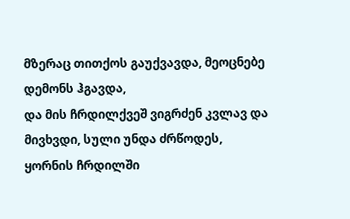მზერაც თითქოს გაუქვავდა, მეოცნებე დემონს ჰგავდა,
და მის ჩრდილქვეშ ვიგრძენ კვლავ და მივხვდი, სული უნდა ძრწოდეს,
ყორნის ჩრდილში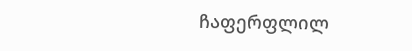ჩაფერფლილ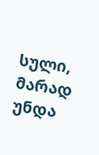სული, მარად უნდა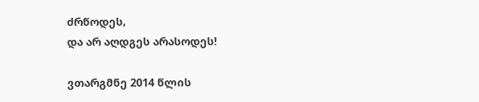ძრწოდეს,
და არ აღდგეს არასოდეს!

ვთარგმნე 2014 წლის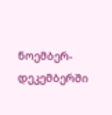ნოემბერ-დეკემბერში